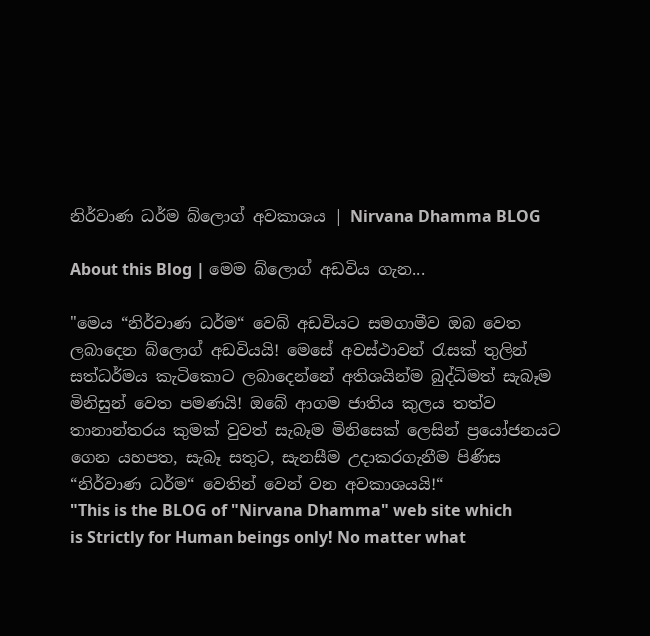නිර්වාණ ධර්ම බ්ලොග් අවකාශය | Nirvana Dhamma BLOG

About this Blog | මෙම බ්ලොග් අඩවිය ගැන...

"මෙය “නිර්වාණ ධර්ම“ වෙබ් අඩවියට සමගාමීව ඔබ වෙත ලබාදෙන බ්ලොග් අඩවියයි! මෙසේ අවස්ථාවන් රැසක් තුලින් සත්ධර්මය කැටිකොට ලබාදෙන්නේ අතිශයින්ම බුද්ධිමත් සැබෑම මිනිසුන් වෙත පමණයි! ඔබේ ආගම ජාතිය කුලය තත්ව තානාන්තරය කුමක් වුවත් සැබෑම මිනිසෙක් ලෙසින් ප්‍රයෝජනයට ගෙන යහපත, සැබෑ සතුට, සැනසීම උදාකරගැනීම පිණිස “නිර්වාණ ධර්ම“ වෙතින් වෙන් වන අවකාශයයි!“
"This is the BLOG of "Nirvana Dhamma" web site which is Strictly for Human beings only! No matter what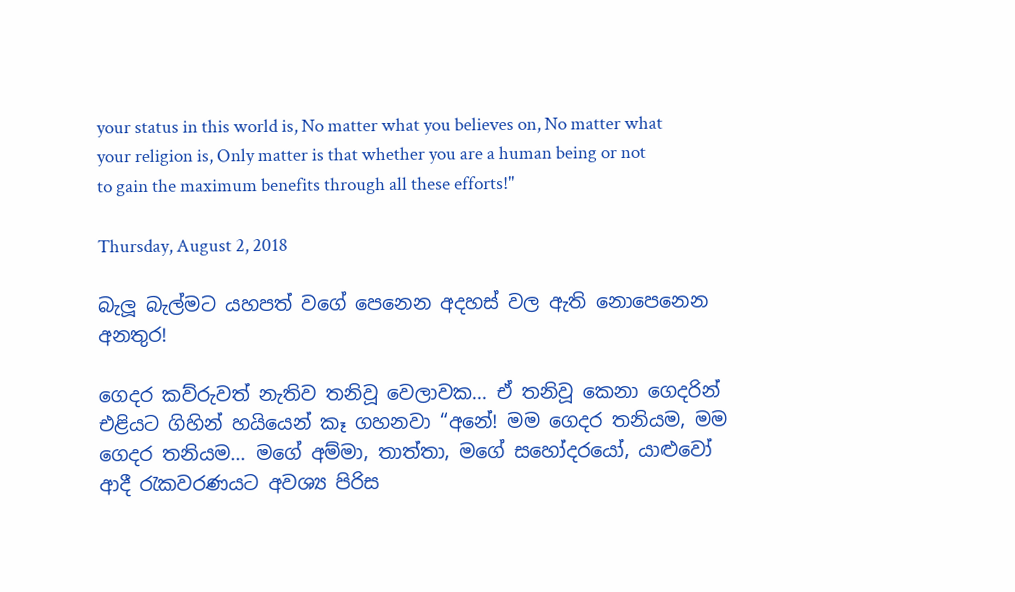your status in this world is, No matter what you believes on, No matter what your religion is, Only matter is that whether you are a human being or not to gain the maximum benefits through all these efforts!"

Thursday, August 2, 2018

බැලූ බැල්මට යහපත් වගේ පෙනෙන අදහස් වල ඇති නොපෙනෙන අනතුර!

ගෙදර කව්රුවත් නැතිව තනිවූ වෙලාවක... ඒ තනිවූ කෙනා ගෙදරින් එළියට ගිහින් හයියෙන් කෑ ගහනවා “අනේ! මම ගෙදර තනියම, මම ගෙදර තනියම... මගේ අම්මා, තාත්තා, මගේ සහෝදරයෝ, යාළුවෝ ආදී රැකවරණයට අවශ්‍ය පිරිස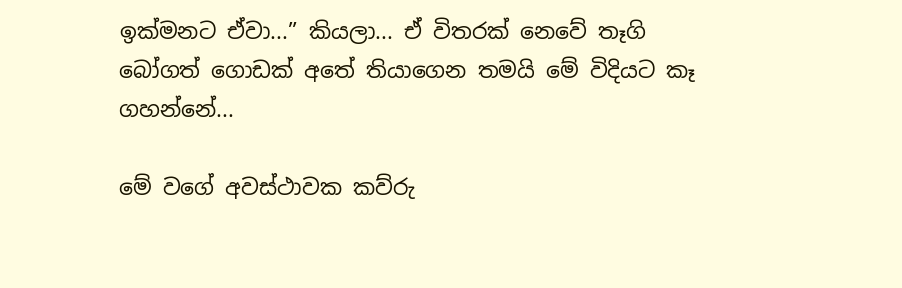ඉක්මනට ඒවා...” කියලා... ඒ විතරක් නෙවේ තෑගි බෝගත් ගොඩක් අතේ තියාගෙන තමයි මේ විදියට කෑ ගහන්නේ...

මේ වගේ අවස්ථාවක කව්රු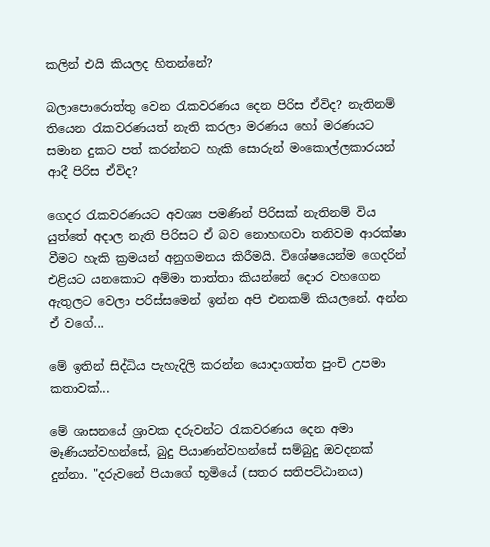කලින් එයි කියලද හිතන්නේ?

බලාපොරොත්තු වෙන රැකවරණය දෙන පිරිස ඒවිද? නැතිනම් තියෙන රැකවරණයත් නැති කරලා මරණය හෝ මරණයට සමාන දුකට පත් කරන්නට හැකි සොරුන් මංකොල්ලකාරයන් ආදී පිරිස ඒවිද?

ගෙදර රැකවරණයට අවශ්‍ය පමණින් පිරිසක් නැතිනම් විය යුත්තේ අදාල නැති පිරිසට ඒ බව නොහඟවා තනිවම ආරක්ෂා වීමට හැකි ක්‍රමයන් අනුගමනය කිරීමයි. විශේෂයෙන්ම ගෙදරින් එළියට යනකොට අම්මා තාත්තා කියන්නේ දොර වහගෙන ඇතුලට වෙලා පරිස්සමෙන් ඉන්න අපි එනකම් කියලනේ. අන්න ඒ වගේ...

මේ ඉතින් සිද්ධිය පැහැදිලි කරන්න යොදාගත්ත පුංචි උපමා කතාවක්...

මේ ශාසනයේ ශ්‍රාවක දරුවන්ට රැකවරණය දෙන අමා මෑණියන්වහන්සේ, බුදු පියාණන්වහන්සේ සම්බුදු ඔවදනක් දුන්නා. "දරුවනේ පියාගේ භූමියේ (සතර සතිපට්ඨානය)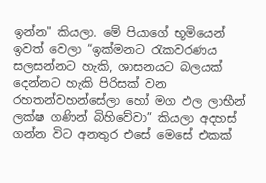ඉන්න" කියලා. මේ පියාගේ භූමියෙන් ඉවත් වෙලා “ඉක්මනට රැකවරණය සලසන්නට හැකි, ශාසනයට බලයක් දෙන්නට හැකි පිරිසක් වන රහතන්වහන්සේලා හෝ මග ඵල ලාභීන් ලක්ෂ ගණින් බිහිවේවා” කියලා අදහස් ගන්න විට අනතුර එසේ මෙසේ එකක්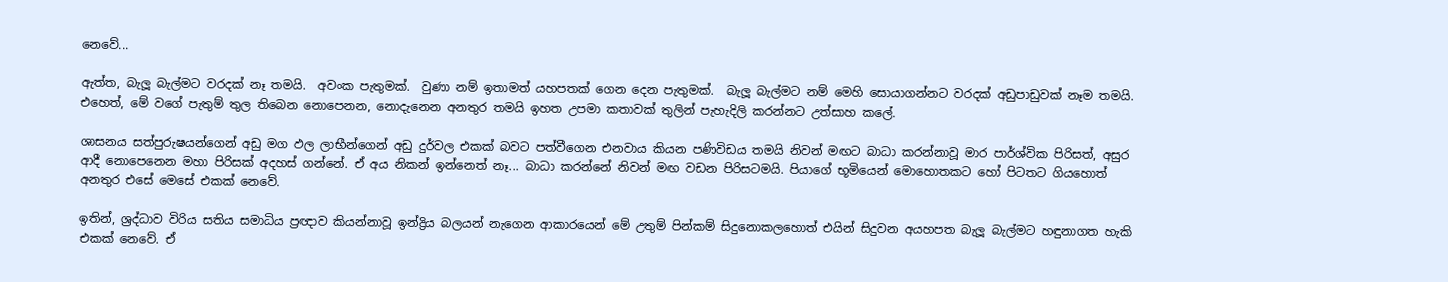නෙවේ...

ඇත්ත, බැලූ බැල්මට වරදක් නෑ තමයි.  අවංක පැතුමක්.  වුණා නම් ඉතාමත් යහපතක් ගෙන දෙන පැතුමක්.  බැලූ බැල්මට නම් මෙහි සොයාගන්නට වරදක් අඩුපාඩුවක් නෑම තමයි.  එහෙත්, මේ වගේ පැතුම් තුල තිබෙන නොපෙනන, නොදැනෙන අනතුර තමයි ඉහත උපමා කතාවක් තුලින් පැහැදිලි කරන්නට උත්සාහ කලේ.

ශාසනය සත්පුරුෂයන්ගෙන් අඩු මග ඵල ලාභීන්ගෙන් අඩු දුර්වල එකක් බවට පත්වීගෙන එනවාය කියන පණිවිඩය තමයි නිවන් මඟට බාධා කරන්නාවූ මාර පාර්ශ්වික පිරිසත්, අසුර ආදී නොපෙනෙන මහා පිරිසක් අදහස් ගන්නේ. ඒ අය නිකන් ඉන්නෙත් නෑ... බාධා කරන්නේ නිවන් මඟ වඩන පිරිසටමයි. පියාගේ භූමියෙන් මොහොතකට හෝ පිටතට ගියහොත් අනතුර එසේ මෙසේ එකක් නෙවේ.

ඉතින්, ශ්‍රද්ධාව විරිය සතිය සමාධිය ප්‍රඥාව කියන්නාවූ ඉන්ද්‍රිය බලයන් නැගෙන ආකාරයෙන් මේ උතුම් පින්කම් සිදුනොකලහොත් එයින් සිදුවන අයහපත බැලූ බැල්මට හඳුනාගත හැකි එකක් නෙවේ. ඒ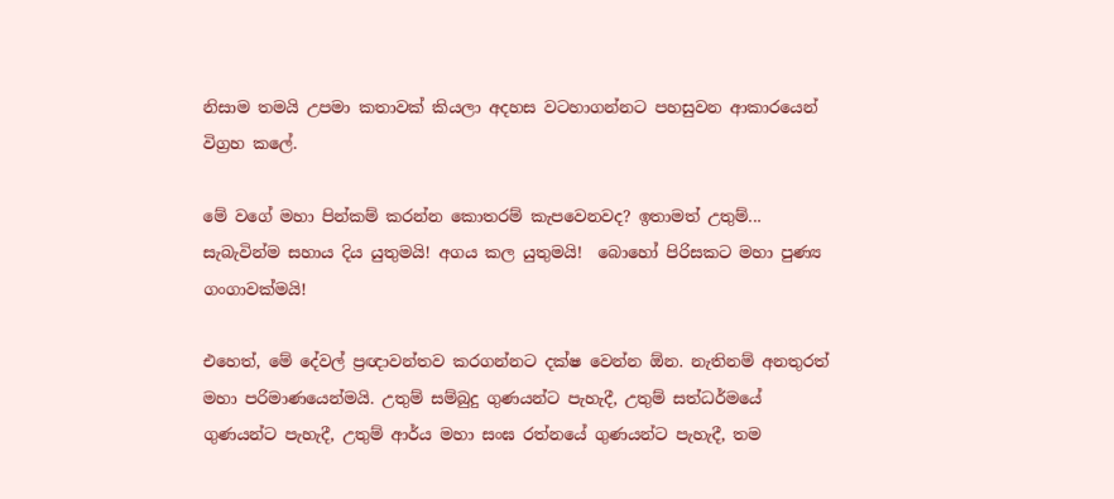නිසාම තමයි උපමා කතාවක් කියලා අදහස වටහාගන්නට පහසුවන ආකාරයෙන් විග්‍රහ කලේ.

මේ වගේ මහා පින්කම් කරන්න කොතරම් කැපවෙනවද? ඉතාමත් උතුම්... සැබැවින්ම සහාය දිය යුතුමයි! අගය කල යුතුමයි!  බොහෝ පිරිසකට මහා පුණ්‍ය ගංගාවක්මයි!

එහෙත්, මේ දේවල් ප්‍රඥාවන්තව කරගන්නට දක්ෂ වෙන්න ඕන. නැතිනම් අනතුරත් මහා පරිමාණයෙන්මයි. උතුම් සම්බුදු ගුණයන්ට පැහැදී, උතුම් සත්ධර්මයේ ගුණයන්ට පැහැදී, උතුම් ආර්ය මහා සංඝ රත්නයේ ගුණයන්ට පැහැදී, තම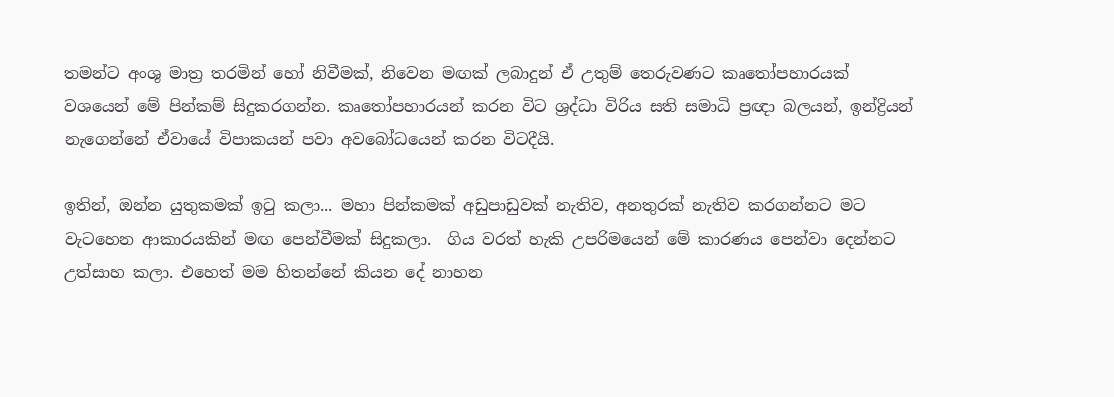තමන්ට අංශු මාත්‍ර තරමින් හෝ නිවීමක්, නිවෙන මඟක් ලබාදුන් ඒ උතුම් තෙරුවණට කෘතෝපහාරයක් වශයෙන් මේ පින්කම් සිදුකරගන්න. කෘතෝපහාරයන් කරන විට ශ්‍රද්ධා විරිය සති සමාධි ප්‍රඥා බලයන්, ඉන්ද්‍රියන් නැගෙන්නේ ඒවායේ විපාකයන් පවා අවබෝධයෙන් කරන විටදීයි.

ඉතින්, ඔන්න යුතුකමක් ඉටු කලා... මහා පින්කමක් අඩුපාඩුවක් නැතිව, අනතුරක් නැතිව කරගන්නට මට වැටහෙන ආකාරයකින් මඟ පෙන්වීමක් සිදුකලා.  ගිය වරත් හැකි උපරිමයෙන් මේ කාරණය පෙන්වා දෙන්නට උත්සාහ කලා. එහෙත් මම හිතන්නේ කියන දේ නාහන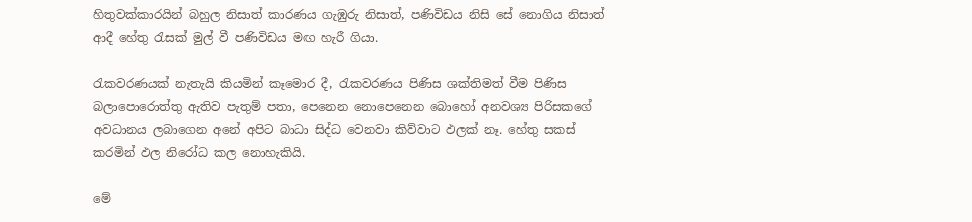හිතුවක්කාරයින් බහුල නිසාත් කාරණය ගැඹුරු නිසාත්, පණිවිඩය නිසි සේ නොගිය නිසාත් ආදී හේතු රැසක් මුල් වී පණිවිඩය මඟ හැරී ගියා.

රැකවරණයක් නැතැයි කියමින් කෑමොර දී, රැකවරණය පිණිස ශක්තිමත් වීම පිණිස බලාපොරොත්තු ඇතිව පැතුම් පතා, පෙනෙන නොපෙනෙන බොහෝ අනවශ්‍ය පිරිසකගේ අවධානය ලබාගෙන අනේ අපිට බාධා සිද්ධ වෙනවා කිව්වාට ඵලක් නෑ. හේතු සකස් කරමින් ඵල නිරෝධ කල නොහැකියි.

මේ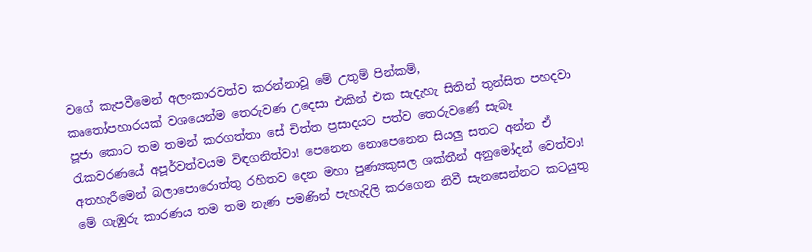වගේ කැපවීමෙන් අලංකාරවත්ව කරන්නාවූ මේ උතුම් පින්කම්,
කෘතෝපහාරයක් වශයෙන්ම තෙරුවණ උදෙසා එකින් එක සැදැහැ සිතින් තුන්සිත පහදවා පූජා කොට තම තමන් කරගත්තා සේ චිත්ත ප්‍රසාදයට පත්ව තෙරුවණේ සැබෑ රැකවරණයේ අපූර්වත්වයම විඳගනිත්වා! පෙනෙන නොපෙනෙන සියලු සතට අන්න ඒ අතහැරීමෙන් බලාපොරොත්තු රහිතව දෙන මහා පුණ්‍යකුසල ශක්තීන් අනුමෝදන් වෙත්වා! මේ ගැඹුරු කාරණය තම තම නැණ පමණින් පැහැදිලි කරගෙන නිවී සැනසෙන්නට කටයුතු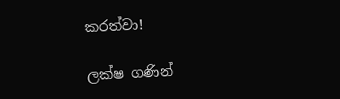කරත්වා!

ලක්ෂ ගණින්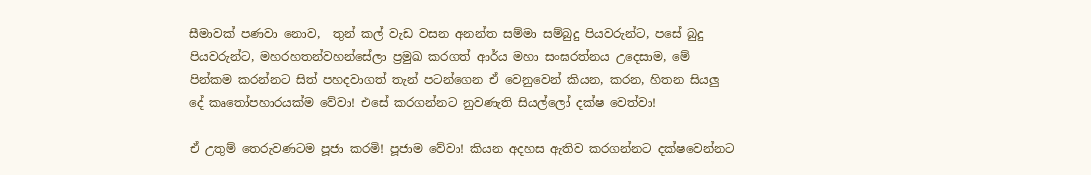සීමාවක් පණවා නොව,  තුන් කල් වැඩ වසන අනන්ත සම්මා සම්බුදු පියවරුන්ට, පසේ බුදු පියවරුන්ට, මහරහතන්වහන්සේලා ප්‍රමුඛ කරගත් ආර්ය මහා සංඝරත්නය උදෙසාම, මේ පින්කම කරන්නට සිත් පහදවාගත් තැන් පටන්ගෙන ඒ වෙනුවෙන් කියන, කරන, හිතන සියලු දේ කෘතෝපහාරයක්ම වේවා! එසේ කරගන්නට නුවණැති සියල්ලෝ දක්ෂ වෙත්වා!

ඒ උතුම් තෙරුවණටම පූජා කරමි! පූජාම වේවා! කියන අදහස ඇතිව කරගන්නට දක්ෂවෙන්නට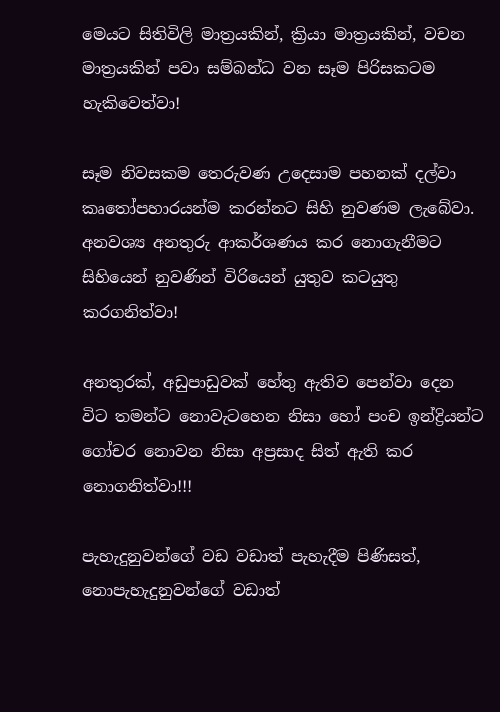මෙයට සිතිවිලි මාත්‍රයකින්, ක්‍රියා මාත්‍රයකින්, වචන මාත්‍රයකින් පවා සම්බන්ධ වන සෑම පිරිසකටම හැකිවෙත්වා!

සෑම නිවසකම තෙරුවණ උදෙසාම පහනක් දල්වා කෘතෝපහාරයන්ම කරන්නට සිහි නුවණම ලැබේවා. අනවශ්‍ය අනතුරු ආකර්ශණය කර නොගැනීමට සිහියෙන් නුවණින් විරියෙන් යුතුව කටයුතු කරගනිත්වා!

අනතුරක්, අඩුපාඩුවක් හේතු ඇතිව පෙන්වා දෙන විට තමන්ට නොවැටහෙන නිසා හෝ පංච ඉන්ද්‍රියන්ට ගෝචර නොවන නිසා අප්‍රසාද සිත් ඇති කර නොගනිත්වා!!!

පැහැදුනුවන්ගේ වඩ වඩාත් පැහැදීම පිණිසත්, නොපැහැදුනුවන්ගේ වඩාත්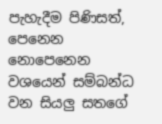පැහැදීම පිණිසත්, පෙනෙන නොපෙනෙන වශයෙන් සම්බන්ධ වන සියලු සතගේ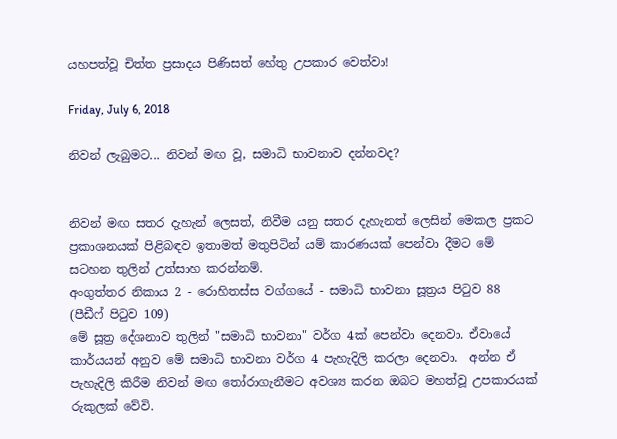යහපත්වූ චිත්ත ප්‍රසාදය පිණිසත් හේතු උපකාර වෙත්වා!

Friday, July 6, 2018

නිවන් ලැබුමට... නිවන් මඟ වූ, සමාධි භාවනාව දන්නවද?


නිවන් මඟ සතර දැහැන් ලෙසත්, නිවීම යනු සතර දැහැනත් ලෙසින් මෙකල ප්‍රකට ප්‍රකාශනයක් පිළිබඳව ඉතාමත් මතුපිටින් යම් කාරණයක් පෙන්වා දීමට මේ සටහන තුලින් උත්සාහ කරන්නම්.
අංගුත්තර නිකාය 2 - රොහිතස්ස වග්ගයේ - සමාධි භාවනා සූත්‍රය පිටුව 88 (පීඩීෆ් පිටුව 109)
මේ සූත්‍ර දේශනාව තුලින් "සමාධි භාවනා" වර්ග 4ක් පෙන්වා දෙනවා. ඒවායේ කාර්යයන් අනුව මේ සමාධි භාවනා වර්ග 4 පැහැදිලි කරලා දෙනවා.  අන්න ඒ පැහැදිලි කිරීම නිවන් මඟ තෝරාගැනීමට අවශ්‍ය කරන ඔබට මහත්වූ උපකාරයක් රුකුලක් වේවි.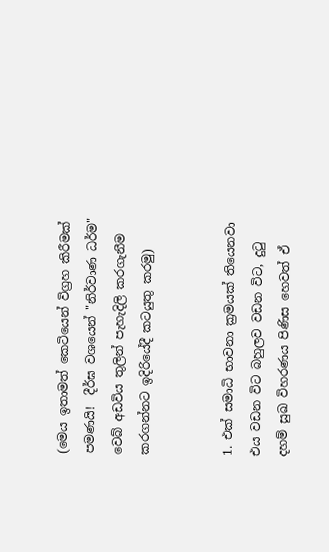(මෙය ඉතාමත් කෙටියෙන් විග්‍රහ කිරීමක් පමණයි!  දීර්ඝ වශයෙන් "නිර්වාණ ධර්ම" වෙබ් අඩවිය තුලින් පැහැදිලි කරගැනීම කරගන්නට ඉදිරියේදී කටයුතු කරමු)


1. එක් සමාධි භාවනා ක්‍රමයක් තියෙනවා එය වඩන විට බහුලව වඩන විට, දුටු දහම් සුඛ විහරණය පිණිස හෙවත් ඒ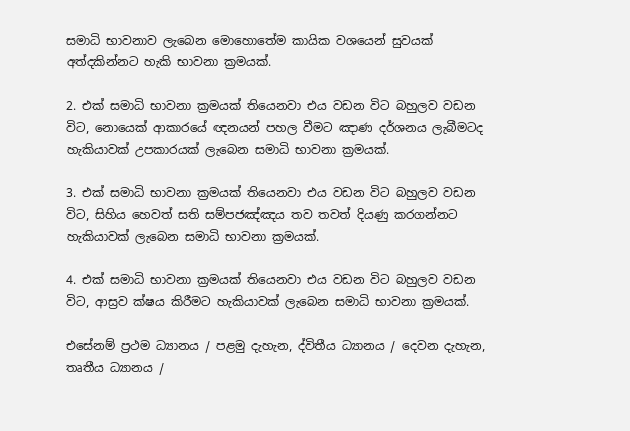සමාධි භාවනාව ලැබෙන මොහොතේම කායික වශයෙන් සුවයක් අත්දකින්නට හැකි භාවනා ක්‍රමයක්.

2. එක් සමාධි භාවනා ක්‍රමයක් තියෙනවා එය වඩන විට බහුලව වඩන විට, නොයෙක් ආකාරයේ ඥනයන් පහල වීමට ඤාණ දර්ශනය ලැබීමටද හැකියාවක් උපකාරයක් ලැබෙන සමාධි භාවනා ක්‍රමයක්.

3. එක් සමාධි භාවනා ක්‍රමයක් තියෙනවා එය වඩන විට බහුලව වඩන විට, සිහිය හෙවත් සති සම්පජඤ්ඤය තව තවත් දියණු කරගන්නට හැකියාවක් ලැබෙන සමාධි භාවනා ක්‍රමයක්.

4. එක් සමාධි භාවනා ක්‍රමයක් තියෙනවා එය වඩන විට බහුලව වඩන විට, ආස්‍රව ක්ෂය කිරීමට හැකියාවක් ලැබෙන සමාධි භාවනා ක්‍රමයක්.

එසේනම් ප්‍රථම ධ්‍යානය / පළමු දැහැන, ද්විතීය ධ්‍යානය / දෙවන දැහැන, තෘතීය ධ්‍යානය /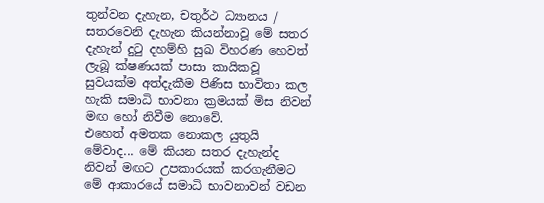තුන්වන දැහැන, චතුර්ථ ධ්‍යානය / සතරවෙනි දැහැන කියන්නාවූ මේ සතර දැහැන් දුටු දහම්හි සුඛ විහරණ හෙවත් ලැබූ ක්ෂණයක් පාසා කායිකවූ සුවයක්ම අත්දැකීම පිණිස භාවිතා කල හැකි සමාධි භාවනා ක්‍රමයක් මිස නිවන් මඟ හෝ නිවීම නොවේ.
එහෙත් අමතක නොකල යුතුයි මේවාද... මේ කියන සතර දැහැන්ද නිවන් මඟට උපකාරයක් කරගැනීමට මේ ආකාරයේ සමාධි භාවනාවන් වඩන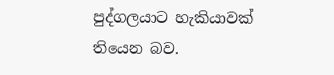පුද්ගලයාට හැකියාවක් තියෙන බව.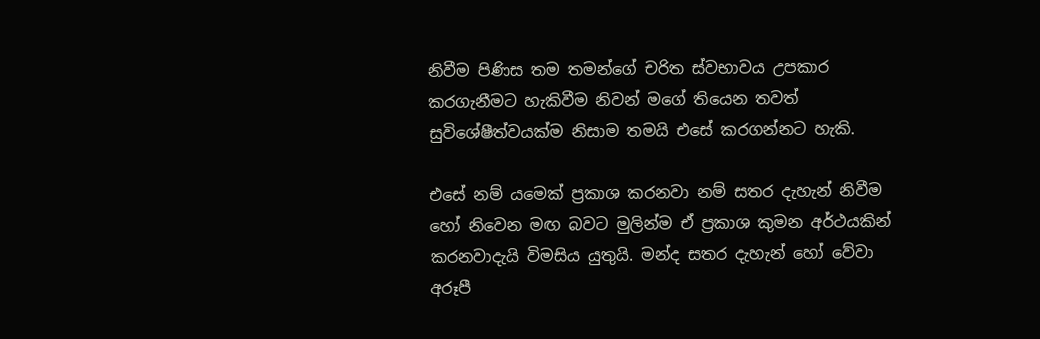නිවීම පිණිස තම තමන්ගේ චරිත ස්වභාවය උපකාර කරගැනීමට හැකිවීම නිවන් මගේ තියෙන තවත් සුවිශේෂීත්වයක්ම නිසාම තමයි එසේ කරගන්නට හැකි.

එසේ නම් යමෙක් ප්‍රකාශ කරනවා නම් සතර දැහැන් නිවීම හෝ නිවෙන මඟ බවට මුලින්ම ඒ ප්‍රකාශ කුමන අර්ථයකින් කරනවාදැයි විමසිය යුතුයි. මන්ද සතර දැහැන් හෝ වේවා අරූපී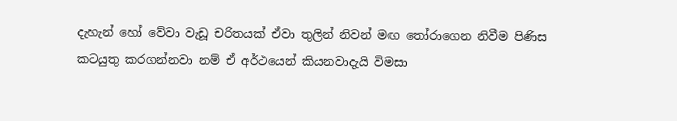දැහැන් හෝ වේවා වැඩූ චරිතයක් ඒවා තුලින් නිවන් මඟ තෝරාගෙන නිවීම පිණිස කටයුතු කරගන්නවා නම් ඒ අර්ථයෙන් කියනවාදැයි විමසා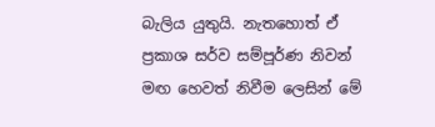බැලිය යුතුයි. නැතහොත් ඒ ප්‍රකාශ සර්ව සම්පූර්ණ නිවන් මඟ හෙවත් නිවීම ලෙසින් මේ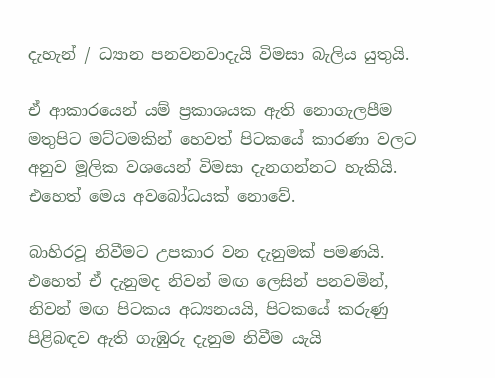දැහැන් / ධ්‍යාන පනවනවාදැයි විමසා බැලිය යුතුයි.

ඒ ආකාරයෙන් යම් ප්‍රකාශයක ඇති නොගැලපීම මතුපිට මට්ටමකින් හෙවත් පිටකයේ කාරණා වලට අනුව මූලික වශයෙන් විමසා දැනගන්නට හැකියි. එහෙත් මෙය අවබෝධයක් නොවේ.

බාහිරවූ නිවීමට උපකාර වන දැනුමක් පමණයි. එහෙත් ඒ දැනුමද නිවන් මඟ ලෙසින් පනවමින්, නිවන් මඟ පිටකය අධ්‍යනයයි, පිටකයේ කරුණු පිළිබඳව ඇති ගැඹුරු දැනුම නිවීම යැයි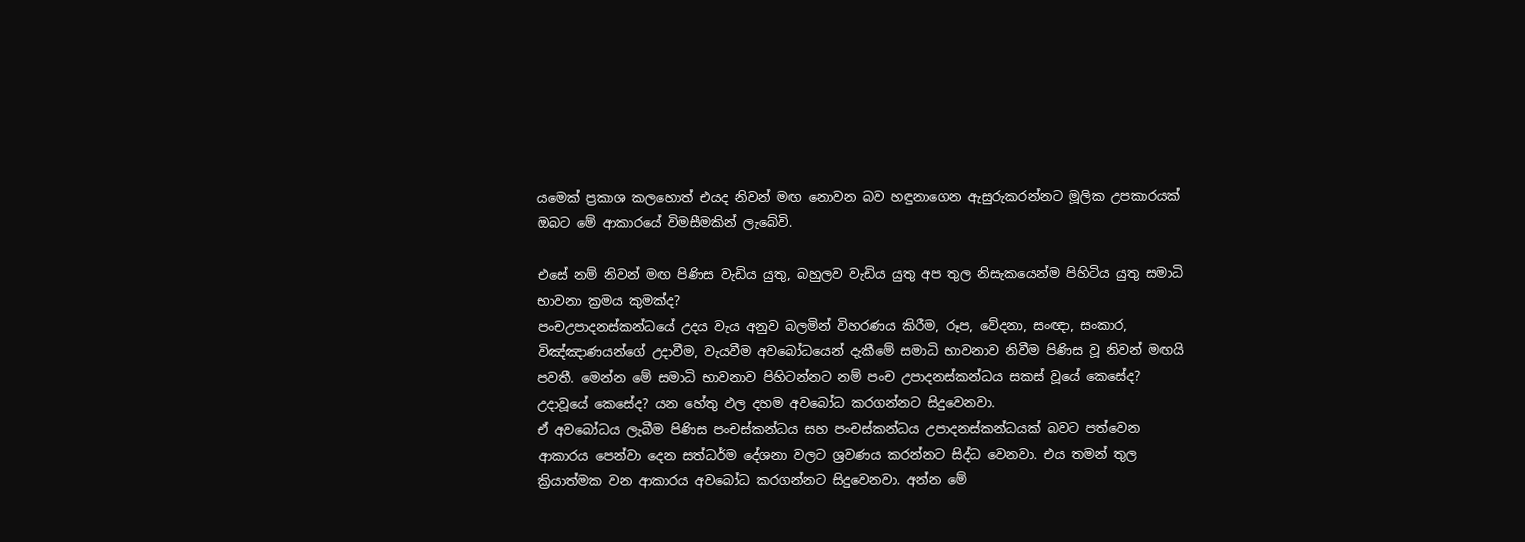යමෙක් ප්‍රකාශ කලහොත් එයද නිවන් මඟ නොවන බව හඳුනාගෙන ඇසුරුකරන්නට මූලික උපකාරයක් ඔබට මේ ආකාරයේ විමසීමකින් ලැබේවි.

එසේ නම් නිවන් මඟ පිණිස වැඩිය යුතු, බහුලව වැඩිය යුතු අප තුල නිසැකයෙන්ම පිහිටිය යුතු සමාධි භාවනා ක්‍රමය කුමක්ද?
පංචඋපාදනස්කන්ධයේ උදය වැය අනුව බලමින් විහරණය කිරීම, රූප, වේදනා, සංඥා, සංකාර, විඤ්ඤාණයන්ගේ උදාවීම, වැයවීම අවබෝධයෙන් දැකීමේ සමාධි භාවනාව නිවීම පිණිස වූ නිවන් මඟයි පවතී. මෙන්න මේ සමාධි භාවනාව පිහිටන්නට නම් පංච උපාදනස්කන්ධය සකස් වූයේ කෙසේද? උදාවූයේ කෙසේද? යන හේතු ඵල දහම අවබෝධ කරගන්නට සිදුවෙනවා.
ඒ අවබෝධය ලැබීම පිණිස පංචස්කන්ධය සහ පංචස්කන්ධය උපාදනස්කන්ධයක් බවට පත්වෙන ආකාරය පෙන්වා දෙන සත්ධර්ම දේශනා වලට ශ්‍රවණය කරන්නට සිද්ධ වෙනවා. එය තමන් තුල ක්‍රියාත්මක වන ආකාරය අවබෝධ කරගන්නට සිදුවෙනවා. අන්න මේ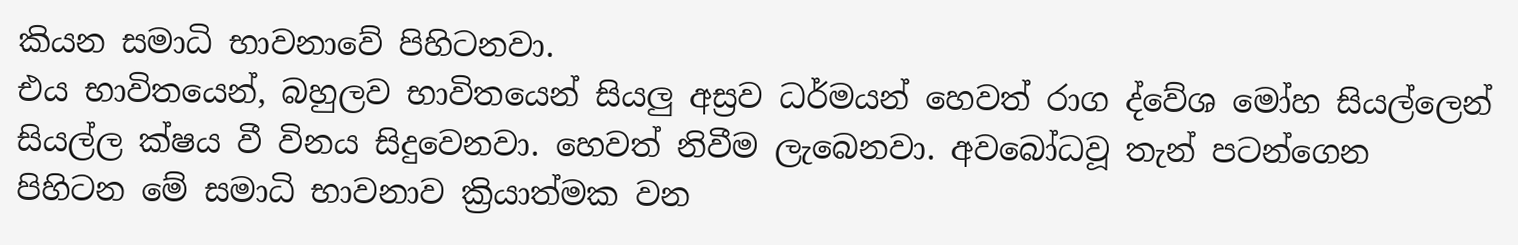කියන සමාධි භාවනාවේ පිහිටනවා.
එය භාවිතයෙන්, බහුලව භාවිතයෙන් සියලු අස්‍රව ධර්මයන් හෙවත් රාග ද්වේශ මෝහ සියල්ලෙන් සියල්ල ක්ෂය වී විනය සිදුවෙනවා. හෙවත් නිවීම ලැබෙනවා. අවබෝධවූ තැන් පටන්ගෙන පිහිටන මේ සමාධි භාවනාව ක්‍රියාත්මක වන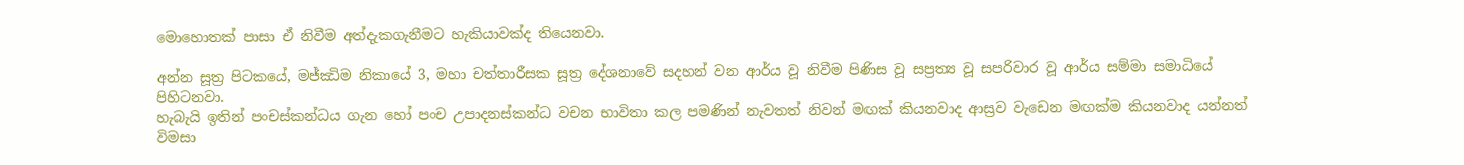මොහොතක් පාසා ඒ නිවීම අත්දැකගැනීමට හැකියාවක්ද තියෙනවා.

අන්න සූත්‍ර පිටකයේ, මජ්ඣිම නිකායේ 3, මහා චත්තාරීසක සූත්‍ර දේශනාවේ සදහන් වන ආර්ය වූ නිවීම පිණිස වූ සප්‍රත්‍ය වූ සපරිවාර වූ ආර්ය සම්මා සමාධියේ පිහිටනවා.
හැබැයි ඉතින් පංචස්කන්ධය ගැන හෝ පංච උපාදනස්කන්ධ වචන භාවිතා කල පමණින් නැවතත් නිවන් මඟක් කියනවාද ආස්‍රව වැඩෙන මඟක්ම කියනවාද යන්නත් විමසා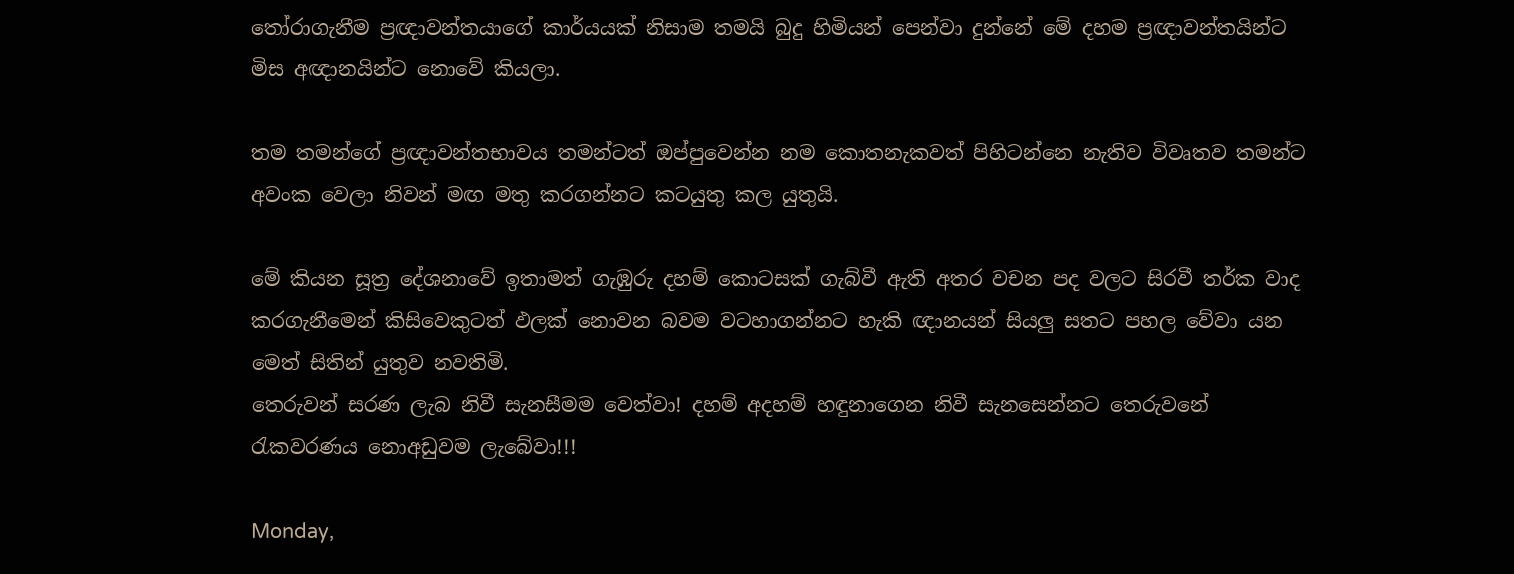තෝරාගැනීම ප්‍රඥාවන්තයාගේ කාර්යයක් නිසාම තමයි බුදු හිමියන් පෙන්වා දුන්නේ මේ දහම ප්‍රඥාවන්තයින්ට මිස අඥානයින්ට නොවේ කියලා.

තම තමන්ගේ ප්‍රඥාවන්තභාවය තමන්ටත් ඔප්පුවෙන්න නම කොතනැකවත් පිහිටන්නෙ නැතිව විවෘතව තමන්ට අවංක වෙලා නිවන් මඟ මතු කරගන්නට කටයුතු කල යුතුයි.

මේ කියන සූත්‍ර දේශනාවේ ඉතාමත් ගැඹුරු දහම් කොටසක් ගැබ්වී ඇති අතර වචන පද වලට සිරවී තර්ක වාද කරගැනීමෙන් කිසිවෙකුටත් ඵලක් නොවන බවම වටහාගන්නට හැකි ඥානයන් සියලු සතට පහල වේවා යන මෙත් සිතින් යුතුව නවතිමි.
තෙරුවන් සරණ ලැබ නිවී සැනසීමම වෙත්වා! දහම් අදහම් හඳුනාගෙන නිවී සැනසෙන්නට තෙරුවනේ රැකවරණය නොඅඩුවම ලැබේවා!!!

Monday,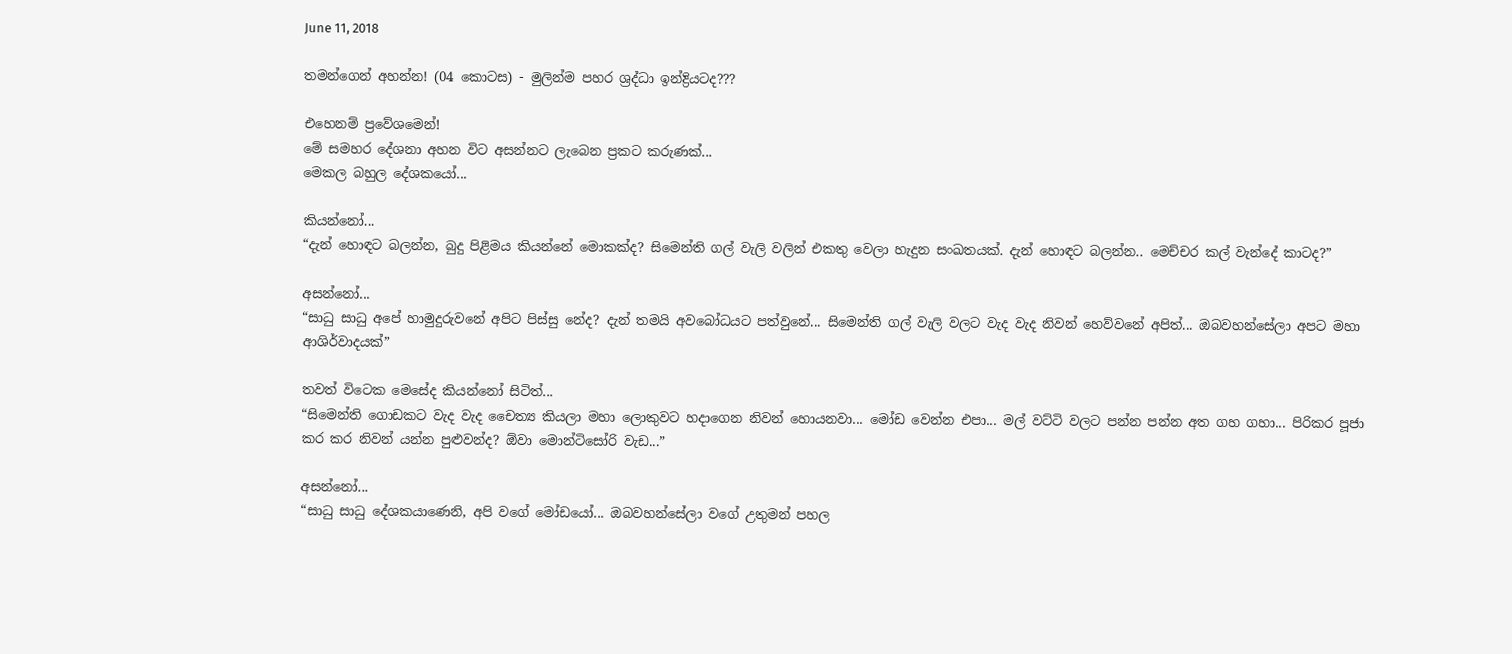June 11, 2018

තමන්ගෙන් අහන්න! (04 කොටස) - මුලින්ම පහර ශ්‍රද්ධා ඉන්ද්‍රියටද???

එහෙනම් ප්‍රවේශමෙන්!
මේ සමහර දේශනා අහන විට අසන්නට ලැබෙන ප්‍රකට කරුණක්...
මෙකල බහුල දේශකයෝ...

කියන්නෝ...
“දැන් හොඳට බලන්න, බුදු පිළිමය කියන්නේ මොකක්ද? සිමෙන්ති ගල් වැලි වලින් එකතු වෙලා හැදුන සංඛතයක්. දැන් හොඳට බලන්න.. මෙච්චර කල් වැන්දේ කාටද?”

අසන්නෝ...
“සාධු සාධු අපේ හාමුදුරුවනේ අපිට පිස්සු නේද? දැන් තමයි අවබෝධයට පත්වුනේ... සිමෙන්ති ගල් වැලි වලට වැද වැද නිවන් හෙව්වනේ අපිත්... ඔබවහන්සේලා අපට මහා ආශිර්වාදයක්”

තවත් විටෙක මෙසේද කියන්නෝ සිටිත්...
“සිමෙන්ති ගොඩකට වැද වැද චෛත්‍ය කියලා මහා ලොකුවට හදාගෙන නිවන් හොයනවා... මෝඩ වෙන්න එපා... මල් වට්ටි වලට පන්න පන්න අත ගහ ගහා... පිරිකර පූජා කර කර නිවන් යන්න පුළුවන්ද? ඕවා මොන්ටිසෝරි වැඩ...”

අසන්නෝ...
“සාධු සාධු දේශකයාණෙනි, අපි වගේ මෝඩයෝ... ඔබවහන්සේලා වගේ උතුමන් පහල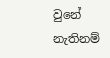වුනේ නැතිනම්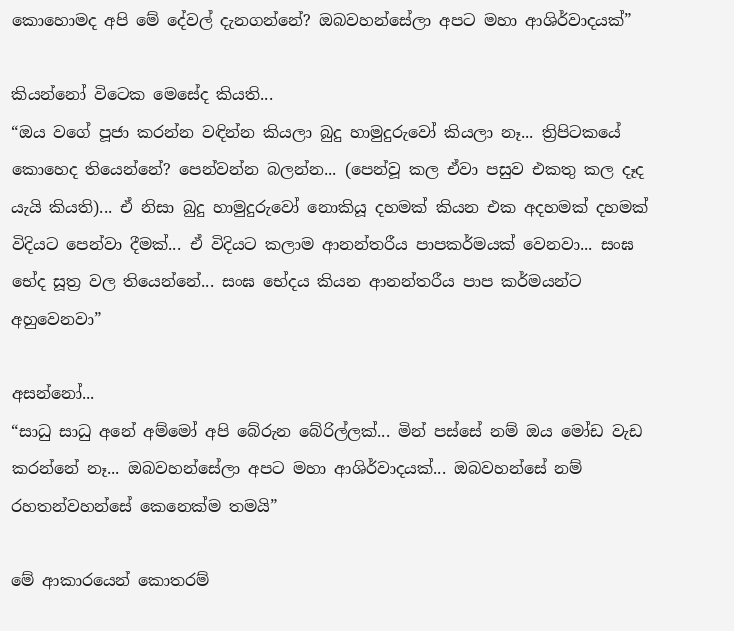කොහොමද අපි මේ දේවල් දැනගන්නේ? ඔබවහන්සේලා අපට මහා ආශිර්වාදයක්”

කියන්නෝ විටෙක මෙසේද කියති...
“ඔය වගේ පූජා කරන්න වඳින්න කියලා බුදු හාමුදුරුවෝ කියලා නෑ... ත්‍රිපිටකයේ කොහෙද තියෙන්නේ? පෙන්වන්න බලන්න... (පෙන්වූ කල ඒවා පසුව එකතු කල දෑද යැයි කියති)... ඒ නිසා බුදු හාමුදුරුවෝ නොකියූ දහමක් කියන එක අදහමක් දහමක් විදියට පෙන්වා දීමක්... ඒ විදියට කලාම ආනන්තරීය පාපකර්මයක් වෙනවා... සංඝ භේද සූත්‍ර වල තියෙන්නේ... සංඝ භේදය කියන ආනන්තරීය පාප කර්මයන්ට අහුවෙනවා”

අසන්නෝ...
“සාධු සාධු අනේ අම්මෝ අපි බේරුන බේරිල්ලක්... මින් පස්සේ නම් ඔය මෝඩ වැඩ කරන්නේ නෑ... ඔබවහන්සේලා අපට මහා ආශිර්වාදයක්... ඔබවහන්සේ නම් රහතන්වහන්සේ කෙනෙක්ම තමයි”

මේ ආකාරයෙන් කොතරම්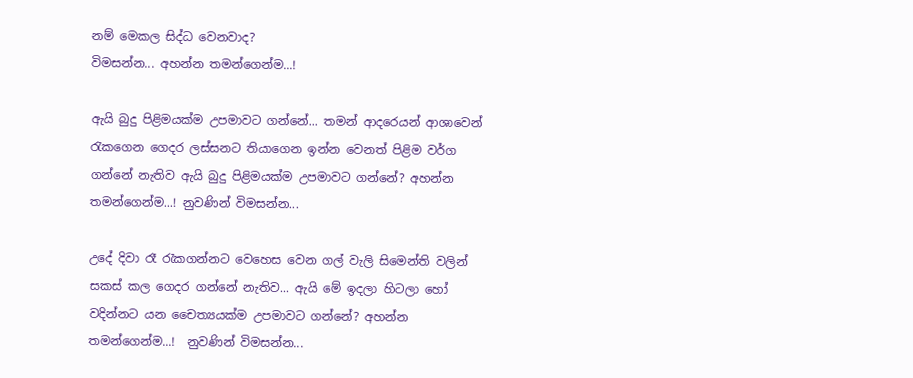නම් මෙකල සිද්ධ වෙනවාද?
විමසන්න... අහන්න තමන්ගෙන්ම...!

ඇයි බුදු පිළිමයක්ම උපමාවට ගන්නේ... තමන් ආදරෙයන් ආශාවෙන් රැකගෙන ගෙදර ලස්සනට තියාගෙන ඉන්න වෙනත් පිළිම වර්ග ගන්නේ නැතිව ඇයි බුදු පිළිමයක්ම උපමාවට ගන්නේ? අහන්න තමන්ගෙන්ම...! නුවණින් විමසන්න...

උදේ දිවා රෑ රැකගන්නට වෙහෙස වෙන ගල් වැලි සිමෙන්ති වලින් සකස් කල ගෙදර ගන්නේ නැතිව... ඇයි මේ ඉදලා හිටලා හෝ වදින්නට යන චෛත්‍යයක්ම උපමාවට ගන්නේ? අහන්න තමන්ගෙන්ම...!  නුවණින් විමසන්න...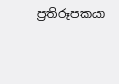ප්‍රතිරූපකයා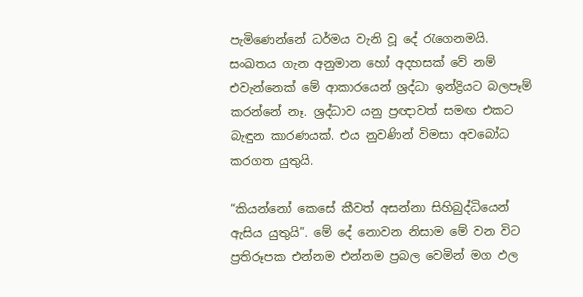පැමිණෙන්නේ ධර්මය වැනි වූ දේ රැගෙනමයි. සංඛතය ගැන අනුමාන හෝ අදහසක් වේ නම් එවැන්නෙක් මේ ආකාරයෙන් ශ්‍රද්ධා ඉන්ද්‍රියට බලපෑම් කරන්නේ නෑ. ශ්‍රද්ධාව යනු ප්‍රඥාවත් සමඟ එකට බැඳුන කාරණයක්. එය නුවණින් විමසා අවබෝධ කරගත යුතුයි.

“කියන්නෝ කෙසේ කීවත් අසන්නා සිහිබුද්ධියෙන් ඇසිය යුතුයි”. මේ දේ නොවන නිසාම මේ වන විට ප්‍රතිරූපක එන්නම එන්නම ප්‍රබල වෙමින් මග ඵල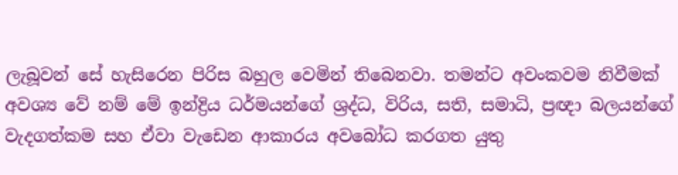ලැබූවන් සේ හැසිරෙන පිරිස බහුල වෙමින් තිබෙනවා. තමන්ට අවංකවම නිවීමක් අවශ්‍ය වේ නම් මේ ඉන්ද්‍රිය ධර්මයන්ගේ ශ්‍රද්ධ, විරිය, සති, සමාධි, ප්‍රඥා බලයන්ගේ වැදගත්කම සහ ඒවා වැඩෙන ආකාරය අවබෝධ කරගත යුතු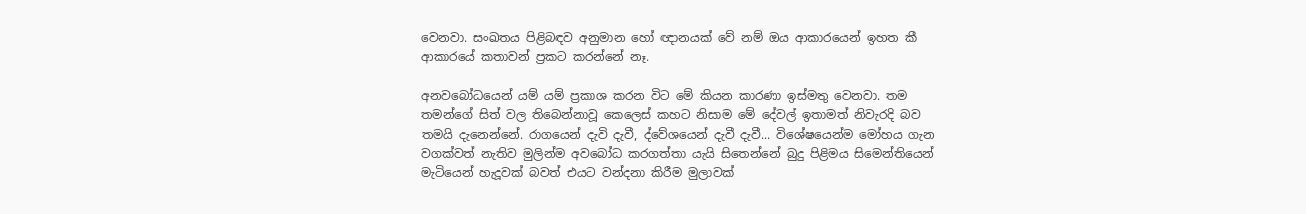වෙනවා. සංඛතය පිළිබඳව අනුමාන හෝ ඥානයක් වේ නම් ඔය ආකාරයෙන් ඉහත කී ආකාරයේ කතාවන් ප්‍රකට කරන්නේ නෑ.

අනවබෝධයෙන් යම් යම් ප්‍රකාශ කරන විට මේ කියන කාරණා ඉස්මතු වෙනවා. තම තමන්ගේ සිත් වල තිබෙන්නාවූ කෙලෙස් කහට නිසාම මේ දේවල් ඉතාමත් නිවැරදි බව තමයි දැනෙන්නේ. රාගයෙන් දැවි දැවී, ද්වේශයෙන් දැවී දැවී... විශේෂයෙන්ම මෝහය ගැන වගක්වත් නැතිව මුලින්ම අවබෝධ කරගත්තා යැයි සිතෙන්නේ බුදු පිළිමය සිමෙන්තියෙන් මැටියෙන් හැදූවක් බවත් එයට වන්දනා කිරීම මුලාවක්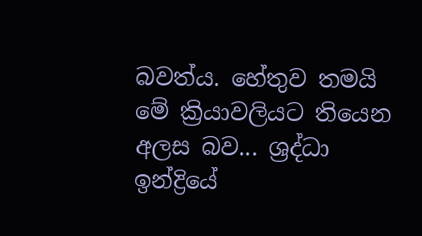බවත්ය. හේතුව තමයි මේ ක්‍රියාවලියට තියෙන අලස බව... ශ්‍රද්ධා ඉන්ද්‍රියේ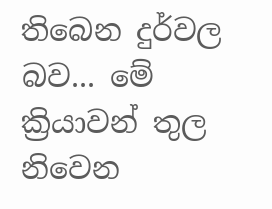තිබෙන දුර්වල බව... මේ ක්‍රියාවන් තුල නිවෙන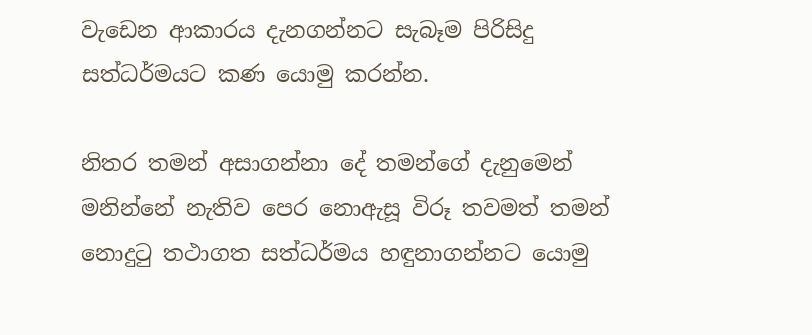වැඩෙන ආකාරය දැනගන්නට සැබෑම පිරිසිදු සත්ධර්මයට කණ යොමු කරන්න.

නිතර තමන් අසාගන්නා දේ තමන්ගේ දැනුමෙන් මනින්නේ නැතිව පෙර නොඇසූ විරූ තවමත් තමන් නොදුටු තථාගත සත්ධර්මය හඳුනාගන්නට යොමු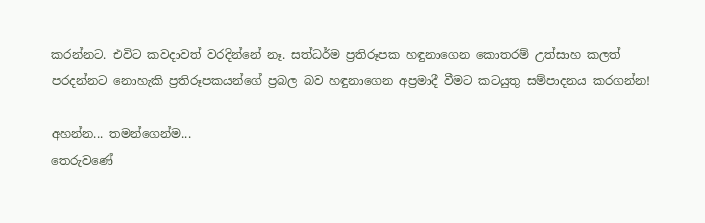කරන්නට. එවිට කවදාවත් වරදින්නේ නෑ. සත්ධර්ම ප්‍රතිරූපක හඳුනාගෙන කොතරම් උත්සාහ කලත් පරදන්නට නොහැකි ප්‍රතිරූපකයන්ගේ ප්‍රබල බව හඳුනාගෙන අප්‍රමාදී වීමට කටයුතු සම්පාදනය කරගන්න!

අහන්න... තමන්ගෙන්ම...
තෙරුවණේ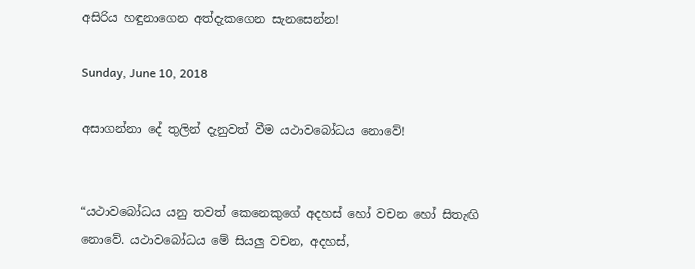අසිරිය හඳුනාගෙන අත්දැකගෙන සැනසෙන්න!

Sunday, June 10, 2018

අසාගන්නා දේ තුලින් දැනුවත් වීම යථාවබෝධය නොවේ!


“යථාවබෝධය යනු තවත් කෙනෙකුගේ අදහස් හෝ වචන හෝ සිතැඟි නොවේ. යථාවබෝධය මේ සියලු වචන, අදහස්,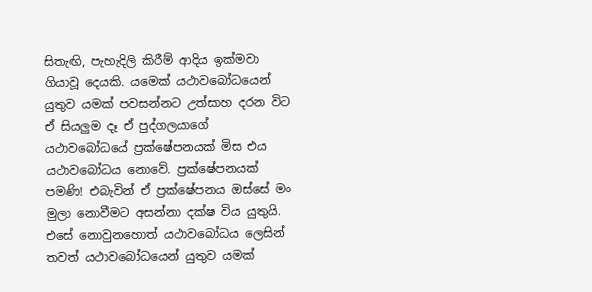සිතැඟි, පැහැදිලි කිරීම් ආදිය ඉක්මවා ගියාවූ දෙයකි. යමෙක් යථාවබෝධයෙන් යුතුව යමක් පවසන්නට උත්සාහ දරන විට ඒ සියලුම දෑ ඒ පුද්ගලයාගේ යථාවබෝධයේ ප්‍රක්ෂේපනයක් මිස එය යථාවබෝධය නොවේ. ප්‍රක්ෂේපනයක් පමණි! එබැවින් ඒ ප්‍රක්ෂේපනය ඔස්සේ මං මුලා නොවීමට අසන්නා දක්ෂ විය යුතුයි. එසේ නොවුනහොත් යථාවබෝධය ලෙසින් තවත් යථාවබෝධයෙන් යුතුව යමක්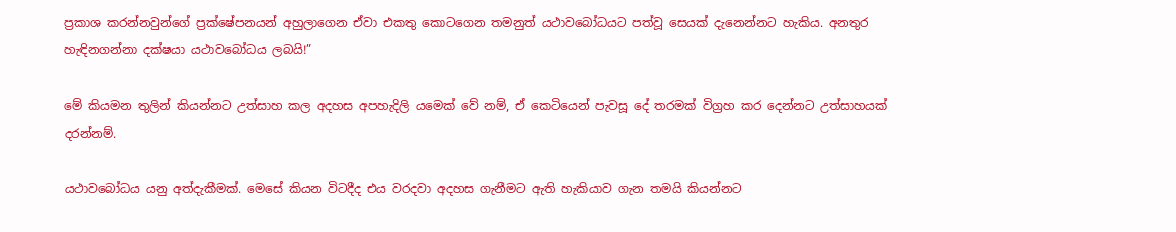ප්‍රකාශ කරන්නවුන්ගේ ප්‍රක්ෂේපනයන් අහුලාගෙන ඒවා එකතු කොටගෙන තමනුත් යථාවබෝධයට පත්වූ සෙයක් දැනෙන්නට හැකිය. අනතුර හැඳිනගන්නා දක්ෂයා යථාවබෝධය ලබයි!”

මේ කියමන තුලින් කියන්නට උත්සාහ කල අදහස අපහැදිලි යමෙක් වේ නම්, ඒ කෙටියෙන් පැවසූ දේ තරමක් විග්‍රහ කර දෙන්නට උත්සාහයක් දරන්නම්.

යථාවබෝධය යනු අත්දැකීමක්. මෙසේ කියන විටදීද එය වරදවා අදහස ගැනීමට ඇති හැකියාව ගැන තමයි කියන්නට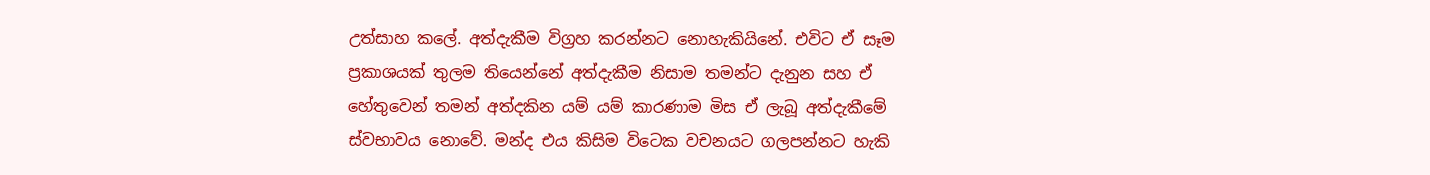උත්සාහ කලේ. අත්දැකීම විග්‍රහ කරන්නට නොහැකියිනේ. එවිට ඒ සෑම ප්‍රකාශයක් තුලම තියෙන්නේ අත්දැකීම නිසාම තමන්ට දැනුන සහ ඒ හේතුවෙන් තමන් අත්දකින යම් යම් කාරණාම මිස ඒ ලැබූ අත්දැකීමේ ස්වභාවය නොවේ. මන්ද එය කිසිම විටෙක වචනයට ගලපන්නට හැකි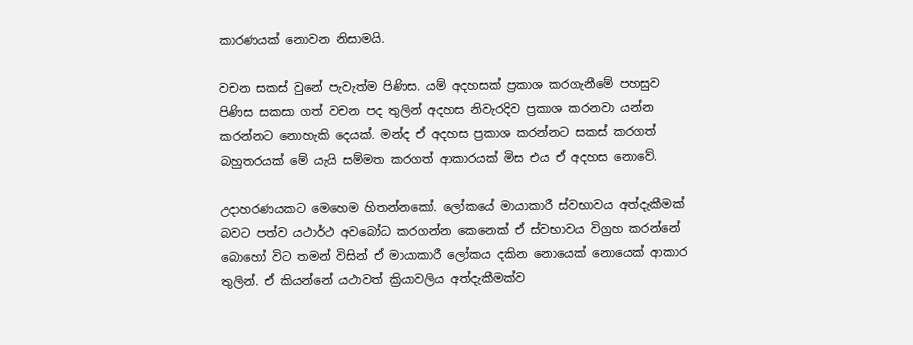කාරණයක් නොවන නිසාමයි.

වචන සකස් වුනේ පැවැත්ම පිණිස. යම් අදහසක් ප්‍රකාශ කරගැනීමේ පහසුව පිණිස සකසා ගත් වචන පද තුලින් අදහස නිවැරදිව ප්‍රකාශ කරනවා යන්න කරන්නට නොහැකි දෙයක්. මන්ද ඒ අදහස ප්‍රකාශ කරන්නට සකස් කරගත් බහුතරයක් මේ යැයි සම්මත කරගත් ආකාරයක් මිස එය ඒ අදහස නොවේ.

උදාහරණයකට මෙහෙම හිතන්නකෝ. ලෝකයේ මායාකාරී ස්වභාවය අත්දැකීමක් බවට පත්ව යථාර්ථ අවබෝධ කරගන්න කෙනෙක් ඒ ස්වභාවය විග්‍රහ කරන්නේ බොහෝ විට තමන් විසින් ඒ මායාකාරී ලෝකය දකින නොයෙක් නොයෙක් ආකාර තුලින්. ඒ කියන්නේ යථාවත් ක්‍රියාවලිය අත්දැකීමක්ව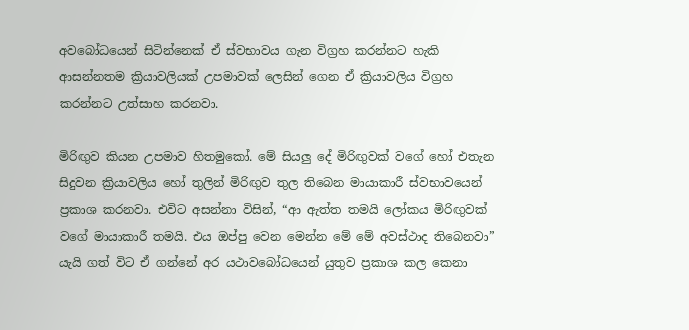අවබෝධයෙන් සිටින්නෙක් ඒ ස්වභාවය ගැන විග්‍රහ කරන්නට හැකි ආසන්නතම ක්‍රියාවලියක් උපමාවක් ලෙසින් ගෙන ඒ ක්‍රියාවලිය විග්‍රහ කරන්නට උත්සාහ කරනවා.

මිරිඟුව කියන උපමාව හිතමුකෝ. මේ සියලු දේ මිරිඟුවක් වගේ හෝ එතැන සිදුවන ක්‍රියාවලිය හෝ තුලින් මිරිඟුව තුල තිබෙන මායාකාරී ස්වභාවයෙන් ප්‍රකාශ කරනවා. එවිට අසන්නා විසින්, “ආ ඇත්ත තමයි ලෝකය මිරිඟුවක් වගේ මායාකාරී තමයි. එය ඔප්පු වෙන මෙන්න මේ මේ අවස්ථාද තිබෙනවා” යැයි ගත් විට ඒ ගන්නේ අර යථාවබෝධයෙන් යුතුව ප්‍රකාශ කල කෙනා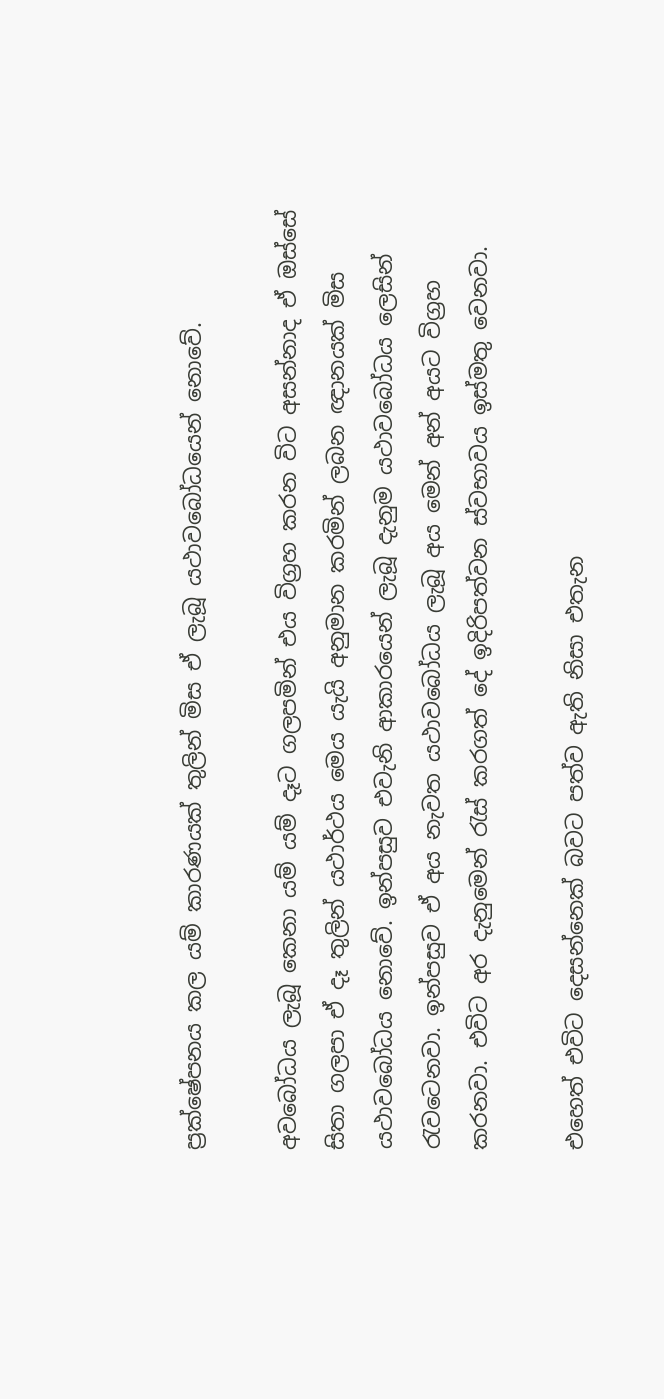ප්‍රක්ෂේපනය කල යම් කාරණයක් තුලින් මිස ඒ ලැබූ යථාවබෝධයෙන් නොවේ.

අවබෝධය ලැබූ කෙනා යම් යම් දෑට ගලපමින් එය විග්‍රහ කරන විට අසන්නාද ඒ ඔස්සේ සිතා ගලපා ඒ දෑ තුලින් යථාර්ථය මෙය යැයි අනුමාන කරමින් ලබන ඥානයක් මිස යථාවබෝධය නොවේ. ඉන්පසුව එවැනි ආකාරයෙන් ලැබූ දැනුම යථාවබෝධය ලෙසින් රැවටෙනවා. ඉන්පසුව ඒ අය නැවත යථාවබෝධය ලැබූ අය මෙන් අන් අයට විග්‍රහ කරනවා. එවිට අර දැනුමෙන් රැස් කරගත් දේ ඉදිරිපත්වන ස්වභාවය ඉස්මතු වෙනවා.

එහෙත් එවිට දෙසන්නෙක් බවට පත්ව ඇති නිසා එතැන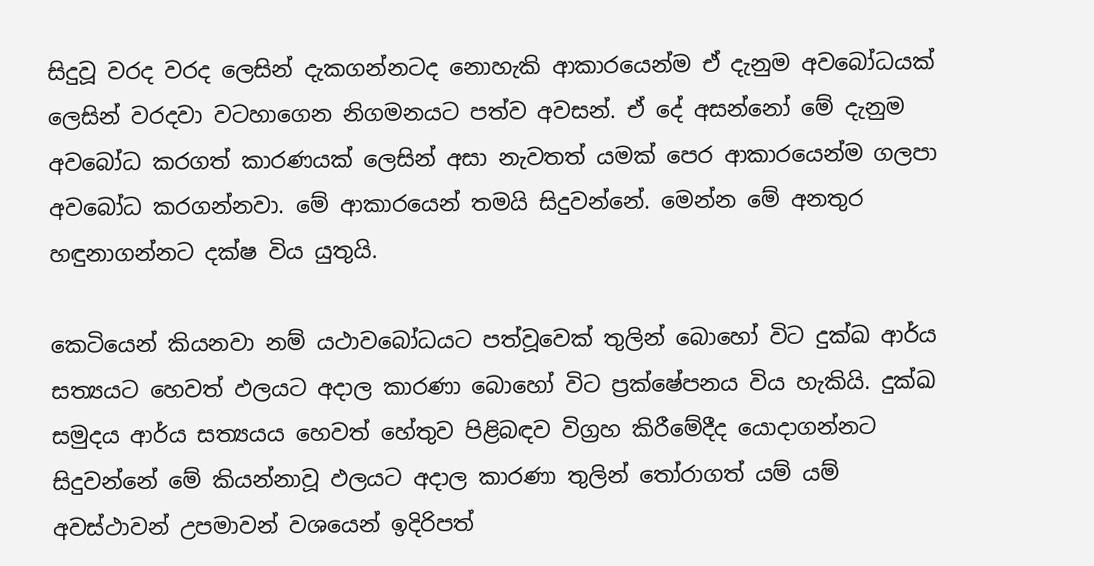සිදුවූ වරද වරද ලෙසින් දැකගන්නටද නොහැකි ආකාරයෙන්ම ඒ දැනුම අවබෝධයක් ලෙසින් වරදවා වටහාගෙන නිගමනයට පත්ව අවසන්. ඒ දේ අසන්නෝ මේ දැනුම අවබෝධ කරගත් කාරණයක් ලෙසින් අසා නැවතත් යමක් පෙර ආකාරයෙන්ම ගලපා අවබෝධ කරගන්නවා. මේ ආකාරයෙන් තමයි සිදුවන්නේ. මෙන්න මේ අනතුර හඳුනාගන්නට දක්ෂ විය යුතුයි.

කෙටියෙන් කියනවා නම් යථාවබෝධයට පත්වූවෙක් තුලින් බොහෝ විට දුක්ඛ ආර්ය සත්‍යයට හෙවත් ඵලයට අදාල කාරණා බොහෝ විට ප්‍රක්ෂේපනය විය හැකියි. දුක්ඛ සමුදය ආර්ය සත්‍යයය හෙවත් හේතුව පිළිබඳව විග්‍රහ කිරීමේදීද යොදාගන්නට සිදුවන්නේ මේ කියන්නාවූ ඵලයට අදාල කාරණා තුලින් තෝරාගත් යම් යම් අවස්ථාවන් උපමාවන් වශයෙන් ඉදිරිපත්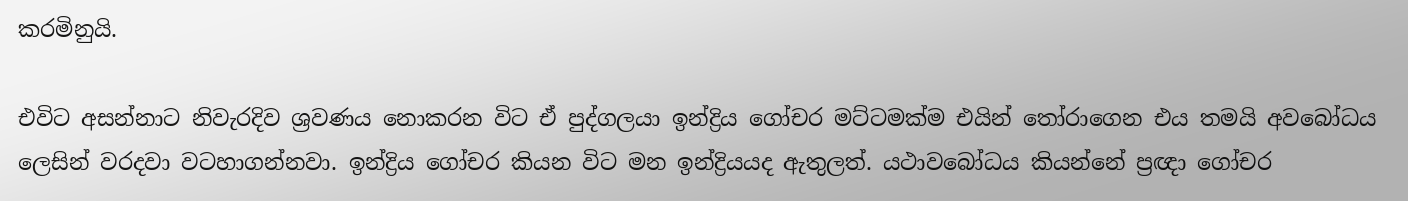කරමිනුයි.

එවිට අසන්නාට නිවැරදිව ශ්‍රවණය නොකරන විට ඒ පුද්ගලයා ඉන්ද්‍රිය ගෝචර මට්ටමක්ම එයින් තෝරාගෙන එය තමයි අවබෝධය ලෙසින් වරදවා වටහාගන්නවා. ඉන්ද්‍රිය ගෝචර කියන විට මන ඉන්ද්‍රියයද ඇතුලත්. යථාවබෝධය කියන්නේ ප්‍රඥා ගෝචර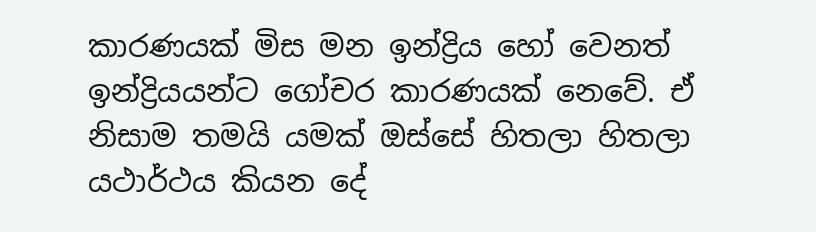කාරණයක් මිස මන ඉන්ද්‍රිය හෝ වෙනත් ඉන්ද්‍රියයන්ට ගෝචර කාරණයක් නෙවේ. ඒ නිසාම තමයි යමක් ඔස්සේ හිතලා හිතලා යථාර්ථය කියන දේ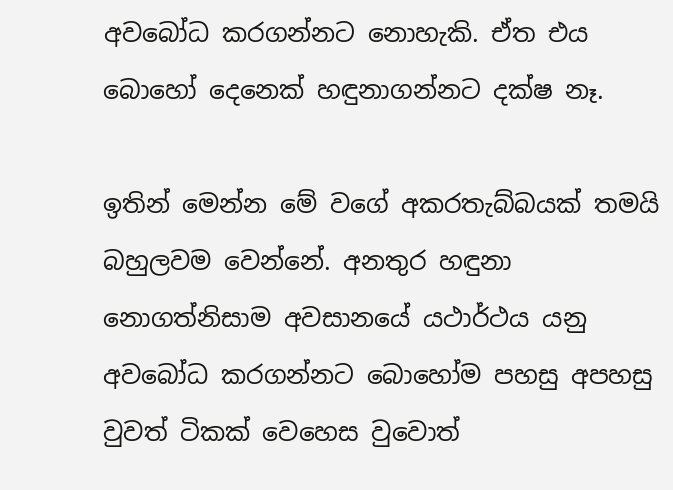අවබෝධ කරගන්නට නොහැකි. ඒත එය බොහෝ දෙනෙක් හඳුනාගන්නට දක්ෂ නෑ.

ඉතින් මෙන්න මේ වගේ අකරතැබ්බයක් තමයි බහුලවම වෙන්නේ. අනතුර හඳුනා නොගත්නිසාම අවසානයේ යථාර්ථය යනු අවබෝධ කරගන්නට බොහෝම පහසු අපහසු වුවත් ටිකක් වෙහෙස වුවොත්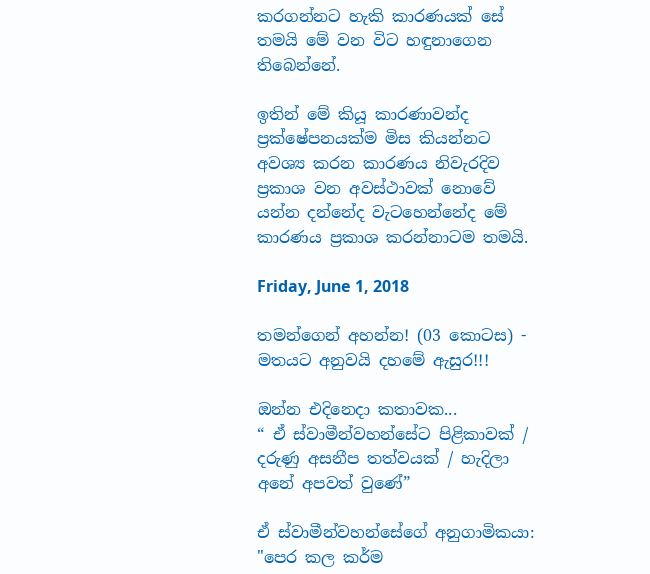කරගන්නට හැකි කාරණයක් සේ තමයි මේ වන විට හඳුනාගෙන තිබෙන්නේ.

ඉතින් මේ කියූ කාරණාවන්ද ප්‍රක්ෂේපනයක්ම මිස කියන්නට අවශ්‍ය කරන කාරණය නිවැරදිව ප්‍රකාශ වන අවස්ථාවක් නොවේ යන්න දන්නේද වැටහෙන්නේද මේ කාරණය ප්‍රකාශ කරන්නාටම තමයි.

Friday, June 1, 2018

තමන්ගෙන් අහන්න! (03 කොටස) - මතයට අනුවයි දහමේ ඇසුර!!!

ඔන්න එදිනෙදා කතාවක...
“ ඒ ස්වාමීන්වහන්සේට පිළිකාවක් / දරුණු අසනීප තත්වයක් / හැදිලා අනේ අපවත් වුණේ”

ඒ ස්වාමීන්වහන්සේගේ අනුගාමිකයා:
"පෙර කල කර්ම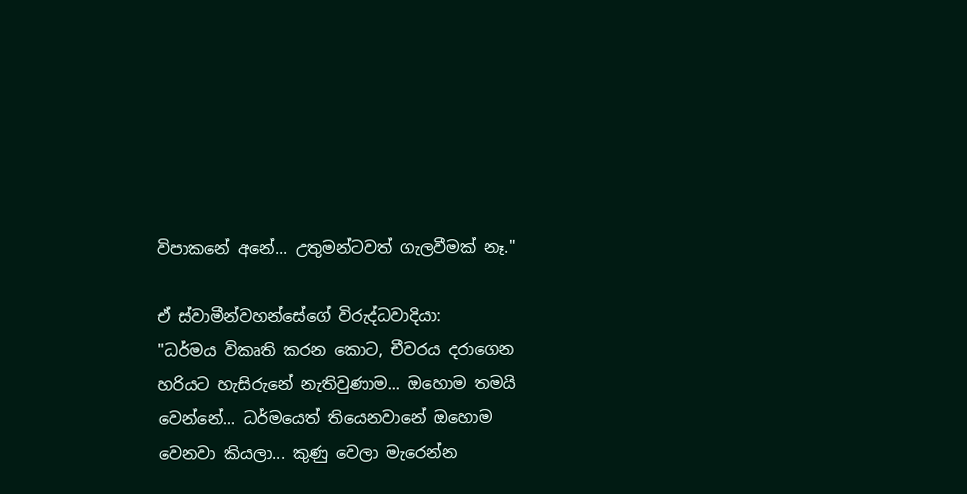විපාකනේ අනේ... උතුමන්ටවත් ගැලවීමක් නෑ."

ඒ ස්වාමීන්වහන්සේගේ විරුද්ධවාදියා:
"ධර්මය විකෘති කරන කොට, චීවරය දරාගෙන හරියට හැසිරුනේ නැතිවුණාම... ඔහොම තමයි වෙන්නේ... ධර්මයෙත් තියෙනවානේ ඔහොම වෙනවා කියලා... කුණු වෙලා මැරෙන්න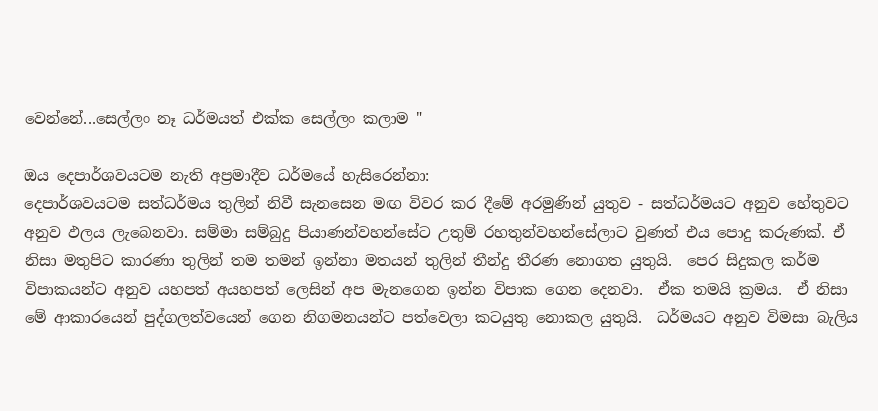වෙන්නේ...සෙල්ලං නෑ ධර්මයත් එක්ක සෙල්ලං කලාම "

ඔය දෙපාර්ශවයටම නැති අප්‍රමාදීව ධර්මයේ හැසිරෙන්නා:
දෙපාර්ශවයටම සත්ධර්මය තුලින් නිවී සැනසෙන මඟ විවර කර දීමේ අරමුණින් යුතුව - සත්ධර්මයට අනුව හේතුවට අනුව ඵලය ලැබෙනවා. සම්මා සම්බුදු පියාණන්වහන්සේට උතුම් රහතුන්වහන්සේලාට වුණත් එය පොදු කරුණක්. ඒ නිසා මතුපිට කාරණා තුලින් තම තමන් ඉන්නා මතයන් තුලින් තීන්දු තීරණ නොගත යුතුයි.  පෙර සිදුකල කර්ම විපාකයන්ට අනුව යහපත් අයහපත් ලෙසින් අප මැනගෙන ඉන්න විපාක ගෙන දෙනවා.  ඒක තමයි ක්‍රමය.  ඒ නිසා මේ ආකාරයෙන් පුද්ගලත්වයෙන් ගෙන නිගමනයන්ට පත්වෙලා කටයුතු නොකල යුතුයි.  ධර්මයට අනුව විමසා බැලිය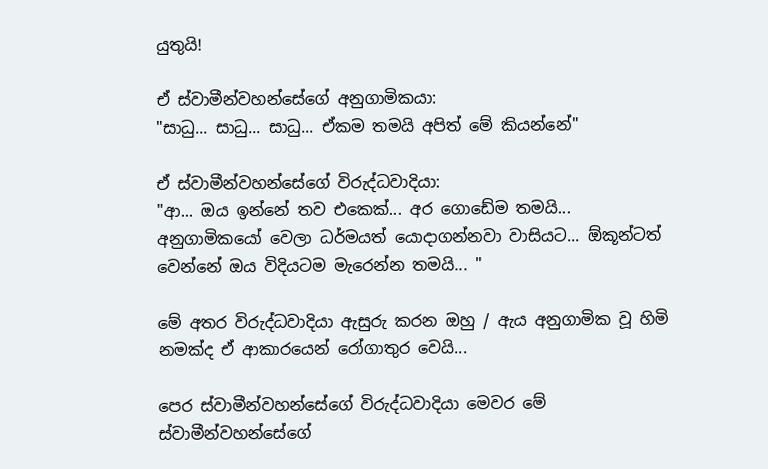යුතුයි!

ඒ ස්වාමීන්වහන්සේගේ අනුගාමිකයා:
"සාධු... සාධු... සාධු... ඒකම තමයි අපිත් මේ කියන්නේ"

ඒ ස්වාමීන්වහන්සේගේ විරුද්ධවාදියා:
"ආ... ඔය ඉන්නේ තව එකෙක්... අර ගොඩේම තමයි... අනුගාමිකයෝ වෙලා ධර්මයත් යොදාගන්නවා වාසියට... ඕකූන්ටත් වෙන්නේ ඔය විදියටම මැරෙන්න තමයි... "

මේ අතර විරුද්ධවාදියා ඇසුරු කරන ඔහු / ඇය අනුගාමික වූ හිමි නමක්ද ඒ ආකාරයෙන් රෝගාතුර වෙයි...

පෙර ස්වාමීන්වහන්සේගේ විරුද්ධවාදියා මෙවර මේ ස්වාමීන්වහන්සේගේ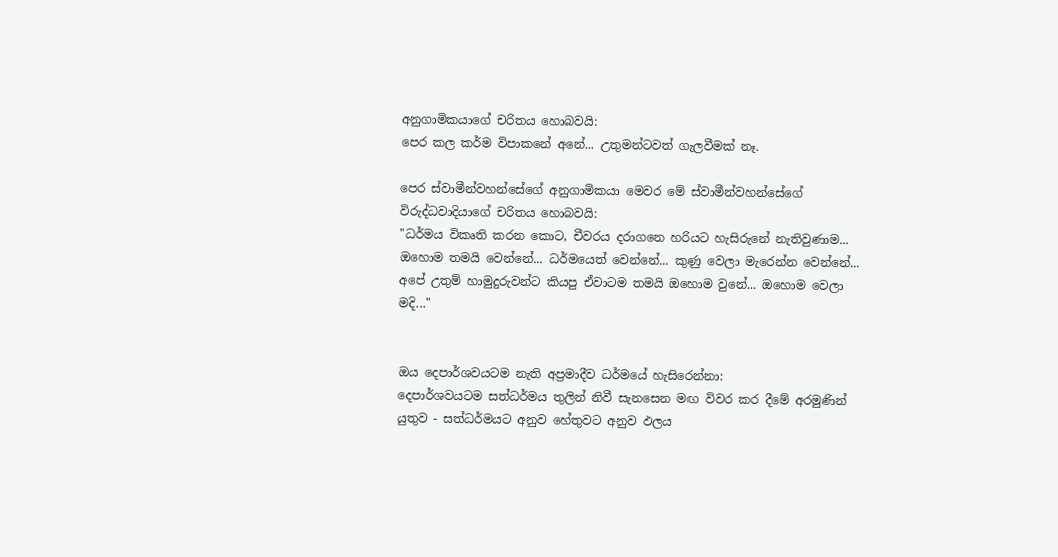අනුගාමිකයාගේ චරිතය හොබවයි:
පෙර කල කර්ම විපාකනේ අනේ... උතුමන්ටවත් ගැලවීමක් නෑ.

පෙර ස්වාමීන්වහන්සේගේ අනුගාමිකයා මෙවර මේ ස්වාමීන්වහන්සේගේ විරුද්ධවාදියාගේ චරිතය හොබවයි:
"ධර්මය විකෘති කරන කොට, චීවරය දරාගනෙ හරියට හැසිරුනේ නැතිවුණාම... ඔහොම තමයි වෙන්නේ... ධර්මයෙත් වෙන්නේ... කුණු වෙලා මැරෙන්න වෙන්නේ... අපේ උතුම් හාමුදුරුවන්ට කියපු ඒවාටම තමයි ඔහොම වුනේ... ඔහොම වෙලා මදි..."


ඔය දෙපාර්ශවයටම නැති අප්‍රමාදීව ධර්මයේ හැසිරෙන්නා:
දෙපාර්ශවයටම සත්ධර්මය තුලින් නිවී සැනසෙන මඟ විවර කර දීමේ අරමුණින් යුතුව - සත්ධර්මයට අනුව හේතුවට අනුව ඵලය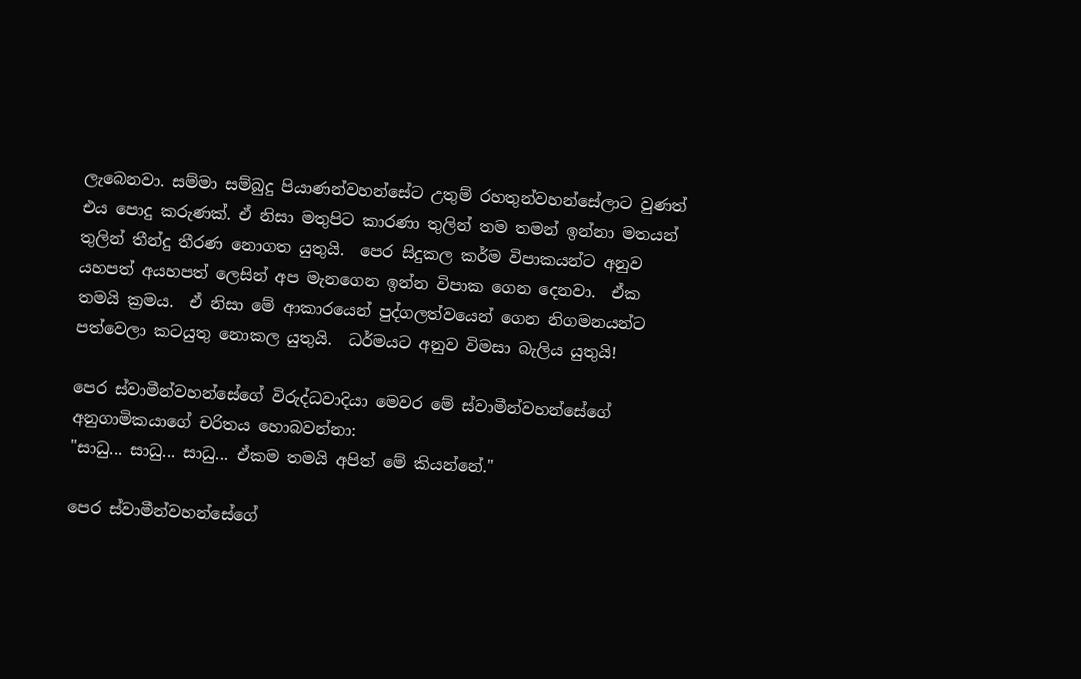ලැබෙනවා. සම්මා සම්බුදු පියාණන්වහන්සේට උතුම් රහතුන්වහන්සේලාට වුණත් එය පොදු කරුණක්. ඒ නිසා මතුපිට කාරණා තුලින් තම තමන් ඉන්නා මතයන් තුලින් තීන්දු තීරණ නොගත යුතුයි.  පෙර සිදුකල කර්ම විපාකයන්ට අනුව යහපත් අයහපත් ලෙසින් අප මැනගෙන ඉන්න විපාක ගෙන දෙනවා.  ඒක තමයි ක්‍රමය.  ඒ නිසා මේ ආකාරයෙන් පුද්ගලත්වයෙන් ගෙන නිගමනයන්ට පත්වෙලා කටයුතු නොකල යුතුයි.  ධර්මයට අනුව විමසා බැලිය යුතුයි!

පෙර ස්වාමීන්වහන්සේගේ විරුද්ධවාදියා මෙවර මේ ස්වාමීන්වහන්සේගේ අනුගාමිකයාගේ චරිතය හොබවන්නා:
"සාධු... සාධු... සාධු... ඒකම තමයි අපිත් මේ කියන්නේ."

පෙර ස්වාමීන්වහන්සේගේ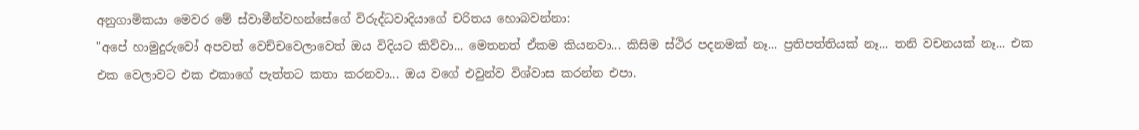අනුගාමිකයා මෙවර මේ ස්වාමීන්වහන්සේගේ විරුද්ධවාදියාගේ චරිතය හොබවන්නා:
"අපේ හාමුදුරුවෝ අපවත් වෙච්චවෙලාවෙත් ඔය විදියට කිව්වා... මෙතනත් ඒකම කියනවා... කිසිම ස්ථිර පදනමක් නෑ... ප්‍රතිපත්තියක් නෑ... තනි වචනයක් නෑ... එක එක වෙලාවට එක එකාගේ පැත්තට කතා කරනවා... ඔය වගේ එවුන්ව විශ්වාස කරන්න එපා.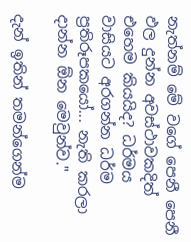නැත්නම් මේ වගේ පෙනී පෙනී ඵල දුන්න අවස්ථාවකදිත් එහෙම කියයිද? ධර්මය වාසියට අරගන්න ධර්ම ප්‍රතිරූපකයෝ... නැති කරලා දාන්න ඕන මෙවුන්ව."

දැන් ඉතින් තමන්ගෙන්ම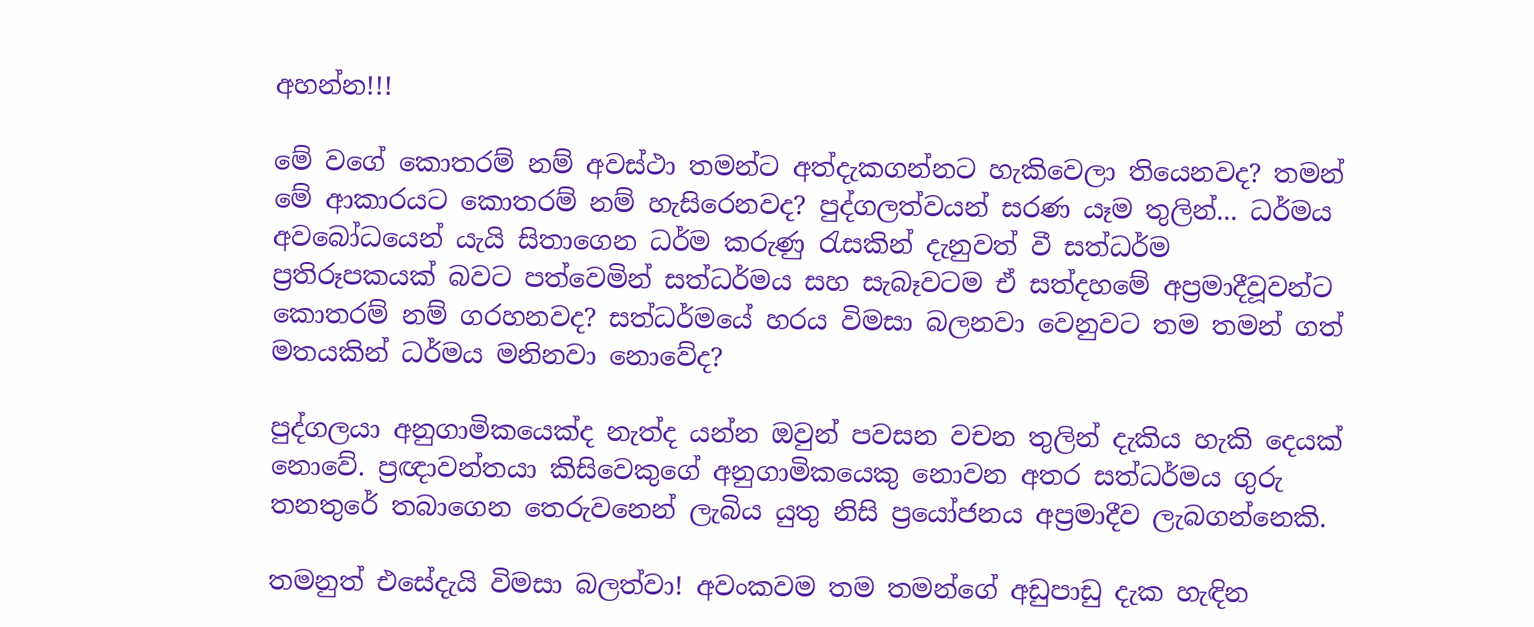අහන්න!!!

මේ වගේ කොතරම් නම් අවස්ථා තමන්ට අත්දැකගන්නට හැකිවෙලා තියෙනවද? තමන් මේ ආකාරයට කොතරම් නම් හැසිරෙනවද? පුද්ගලත්වයන් සරණ යෑම තුලින්... ධර්මය අවබෝධයෙන් යැයි සිතාගෙන ධර්ම කරුණු රැසකින් දැනුවත් වී සත්ධර්ම ප්‍රතිරූපකයක් බවට පත්වෙමින් සත්ධර්මය සහ සැබෑවටම ඒ සත්දහමේ අප්‍රමාදීවූවන්ට කොතරම් නම් ගරහනවද? සත්ධර්මයේ හරය විමසා බලනවා වෙනුවට තම තමන් ගත් මතයකින් ධර්මය මනිනවා නොවේද?

පුද්ගලයා අනුගාමිකයෙක්ද නැත්ද යන්න ඔවුන් පවසන වචන තුලින් දැකිය හැකි දෙයක් නොවේ. ප්‍රඥාවන්තයා කිසිවෙකුගේ අනුගාමිකයෙකු නොවන අතර සත්ධර්මය ගුරු තනතුරේ තබාගෙන තෙරුවනෙන් ලැබිය යුතු නිසි ප්‍රයෝජනය අප්‍රමාදීව ලැබගන්නෙකි.

තමනුත් එසේදැයි විමසා බලත්වා! අවංකවම තම තමන්ගේ අඩුපාඩු දැක හැඳින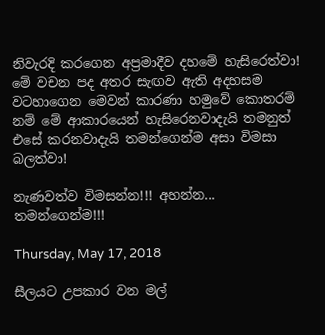නිවැරදි කරගෙන අප්‍රමාදීව දහමේ හැසිරෙත්වා! මේ වචන පද අතර සැඟව ඇති අදහසම වටහාගෙන මෙවන් කාරණා හමුවේ කොතරම් නම් මේ ආකාරයෙන් හැසිරෙනවාදැයි තමනුත් එසේ කරනවාදැයි තමන්ගෙන්ම අසා විමසා බලත්වා!

නැණවත්ව විමසන්න!!! අහන්න... තමන්ගෙන්ම!!!

Thursday, May 17, 2018

සීලයට උපකාර වන මල්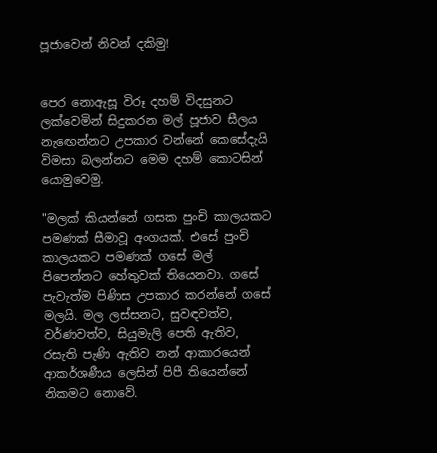පූජාවෙන් නිවන් දකිමු!


පෙර නොඇසූ විරූ දහම් විදසුනට ලක්වෙමින් සිදුකරන මල් පූජාව සීලය නැඟෙන්නට උපකාර වන්නේ කෙසේදැයි විමසා බලන්නට මෙම දහම් කොටසින් යොමුවෙමු.

"මලක් කියන්නේ ගසක පුංචි කාලයකට පමණක් සීමාවූ අංගයක්. එසේ පුංචි කාලයකට පමණක් ගසේ මල් පිපෙන්නට හේතුවක් තියෙනවා. ගසේ පැවැත්ම පිණිස උපකාර කරන්නේ ගසේ මලයි. මල ලස්සනට, සුවඳවත්ව, වර්ණවත්ව, සියුමැලි පෙති ඇතිව, රසැති පැණි ඇතිව නන් ආකාරයෙන් ආකර්ශණීය ලෙසින් පිපී තියෙන්නේ නිකමට නොවේ.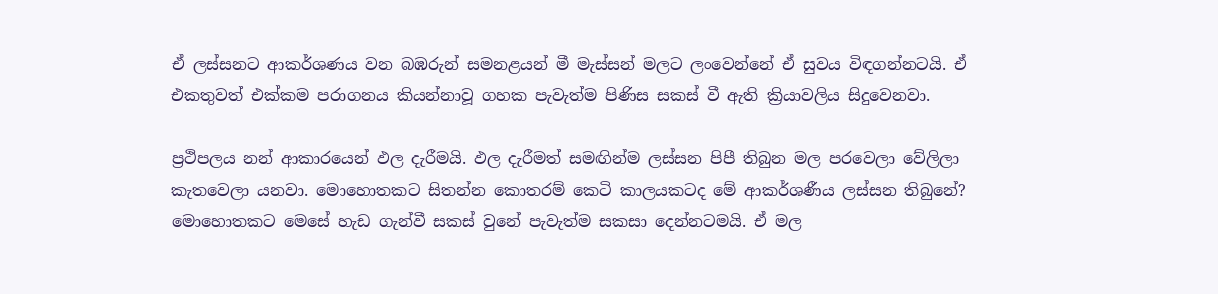ඒ ලස්සනට ආකර්ශණය වන බඹරුන් සමනළයන් මී මැස්සන් මලට ලංවෙන්නේ ඒ සුවය විඳගන්නටයි. ඒ එකතුවත් එක්කම පරාගනය කියන්නාවූ ගහක පැවැත්ම පිණිස සකස් වී ඇති ක්‍රියාවලිය සිදුවෙනවා.

ප්‍ර‍ථිපලය නන් ආකාරයෙන් ඵල දැරීමයි. ඵල දැරීමත් සමඟින්ම ලස්සන පිපී තිබුන මල පරවෙලා වේලිලා කැතවෙලා යනවා. මොහොතකට සිතන්න කොතරම් කෙටි කාලයකටද මේ ආකර්ශණීය ලස්සන තිබුනේ? මොහොතකට මෙසේ හැඩ ගැන්වී සකස් වුනේ පැවැත්ම සකසා දෙන්නටමයි. ඒ මල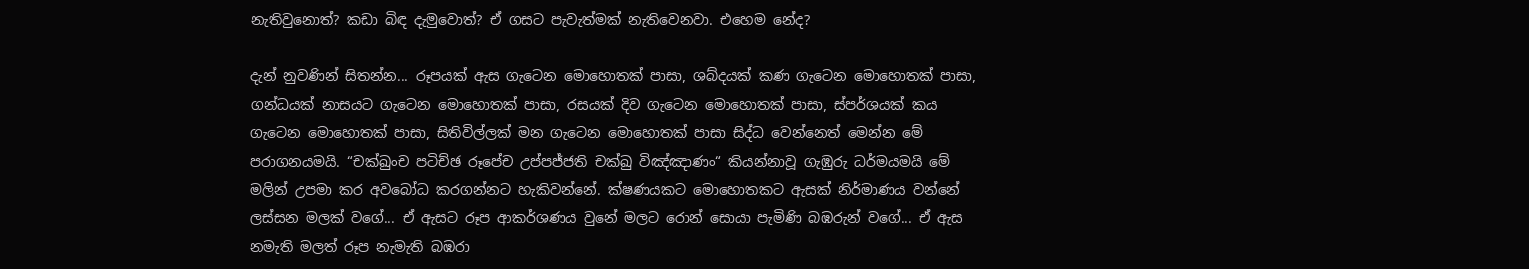නැතිවුනොත්? කඩා බිඳ දැමුවොත්? ඒ ගසට පැවැත්මක් නැතිවෙනවා. එහෙම නේද?

දැන් නුවණින් සිතන්න... රූපයක් ඇස ගැටෙන මොහොතක් පාසා, ශබ්දයක් කණ ගැටෙන මොහොතක් පාසා, ගන්ධයක් නාසයට ගැටෙන මොහොතක් පාසා, රසයක් දිව ගැටෙන මොහොතක් පාසා, ස්පර්ශයක් කය ගැටෙන මොහොතක් පාසා, සිතිවිල්ලක් මන ගැටෙන මොහොතක් පාසා සිද්ධ වෙන්නෙත් මෙන්න මේ පරාගනයමයි. “චක්ඛුංච පටිච්ඡ රූපේච උප්පජ්ජති චක්ඛු විඤ්ඤාණං“ කියන්නාවූ ගැඹුරු ධර්මයමයි මේ මලින් උපමා කර අවබෝධ කරගන්නට හැකිවන්නේ. ක්ෂණයකට මොහොතකට ඇසක් නිර්මාණය වන්නේ ලස්සන මලක් වගේ... ඒ ඇසට රූප ආකර්ශණය වුනේ මලට රොන් සොයා පැමිණි බඹරුන් වගේ... ඒ ඇස නමැති මලත් රූප නැමැති බඹරා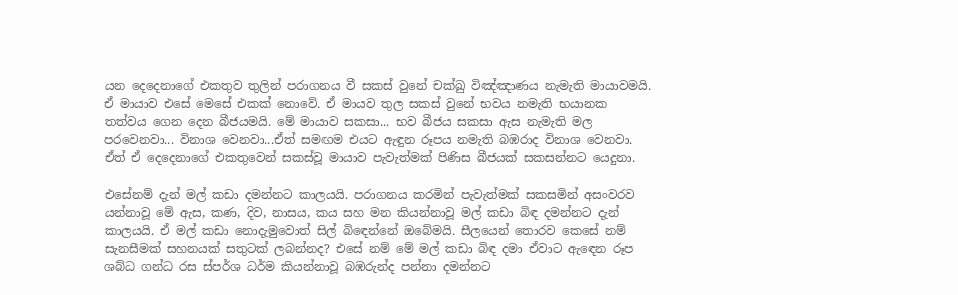යන දෙදෙනාගේ එකතුව තුලින් පරාගනය වී සකස් වුනේ චක්ඛු විඤ්ඤාණය නැමැති මායාවමයි. ඒ මායාව එසේ මෙසේ එකක් නොවේ. ඒ මායව තුල සකස් වුනේ භවය නමැති භයානක තත්වය ගෙන දෙන බීජයමයි. මේ මායාව සකසා... භව බීජය සකසා ඇස නැමැති මල පරවෙනවා... විනාශ වෙනවා...ඒත් සමඟම එයට ඇඳුන රූපය නමැති බඹරාද විනාශ වෙනවා. ඒත් ඒ දෙදෙනාගේ එකතුවෙන් සකස්වූ මායාව පැවැත්මක් පිණිස බීජයක් සකසන්නට යෙදුනා.

එසේනම් දැන් මල් කඩා දමන්නට කාලයයි. පරාගනය කරමින් පැවැත්මක් සකසමින් අසංවරව යන්නාවූ මේ ඇස, කණ, දිව, නාසය, කය සහ මන කියන්නාවූ මල් කඩා බිඳ දමන්නට දැන් කාලයයි. ඒ මල් කඩා නොදැමුවොත් සිල් බිඳෙන්නේ ඔබේමයි. සීලයෙන් තොරව කෙසේ නම් සැනසීමක් සහනයක් සතුටක් ලබන්නද? එසේ නම් මේ මල් කඩා බිඳ දමා ඒවාට ඇඳෙන රූප ශබ්ධ ගන්ධ රස ස්පර්ශ ධර්ම කියන්නාවූ බඹරුන්ද පන්නා දමන්නට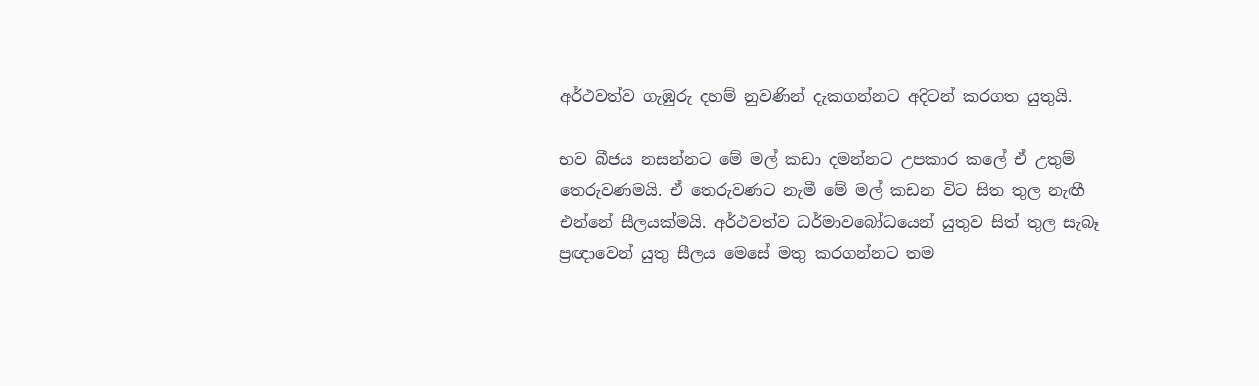අර්ථවත්ව ගැඹුරු දහම් නුවණින් දැකගන්නට අදිටන් කරගත යුතුයි.

භව බීජය නසන්නට මේ මල් කඩා දමන්නට උපකාර කලේ ඒ උතුම් තෙරුවණමයි. ඒ තෙරුවණට නැමී මේ මල් කඩන විට සිත තුල නැඟී එන්නේ සීලයක්මයි. අර්ථවත්ව ධර්මාවබෝධයෙන් යුතුව සිත් තුල සැබෑ ප්‍ර‍ඥාවෙන් යුතු සීලය මෙසේ මතු කරගන්නට තම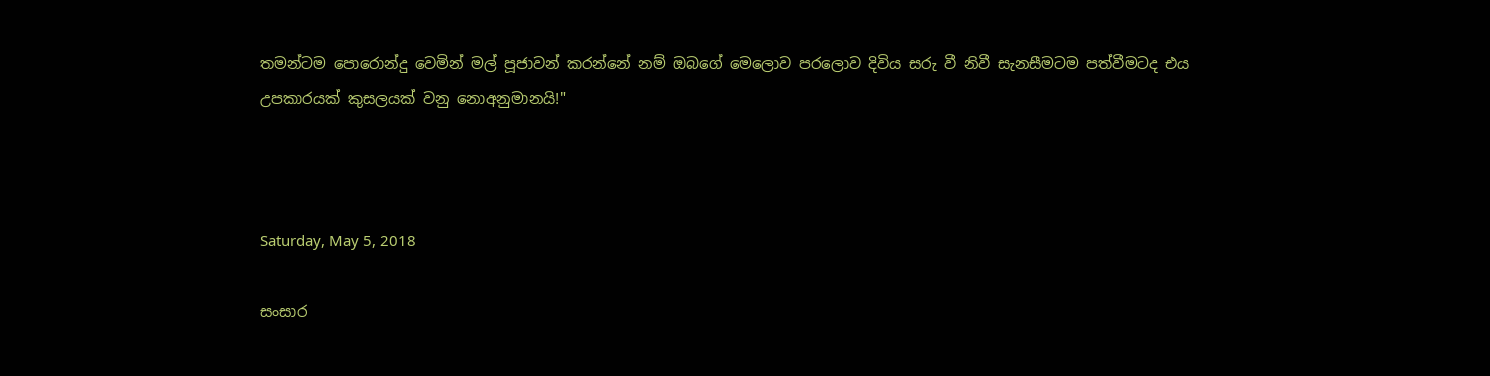තමන්ටම පොරොන්දු වෙමින් මල් පූජාවන් කරන්නේ නම් ඔබගේ මෙලොව පරලොව දිවිය සරු වී නිවී සැනසීමටම පත්වීමටද එය උපකාරයක් කුසලයක් වනු නොඅනුමානයි!"



Saturday, May 5, 2018

සංසාර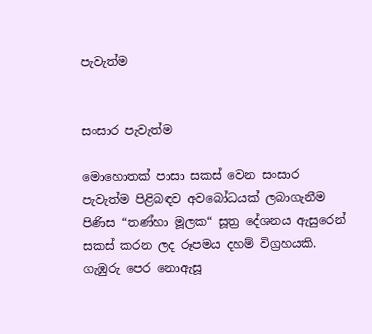පැවැත්ම


සංසාර පැවැත්ම

මොහොතක් පාසා සකස් වෙන සංසාර පැවැත්ම පිළිබඳව අවබෝධයක් ලබාගැනීම පිණිස “තණ්හා මූලක“ සූත්‍ර දේශනය ඇසුරෙන් සකස් කරන ලද රූපමය දහම් විග්‍රහයකි. ගැඹුරු පෙර නොඇසූ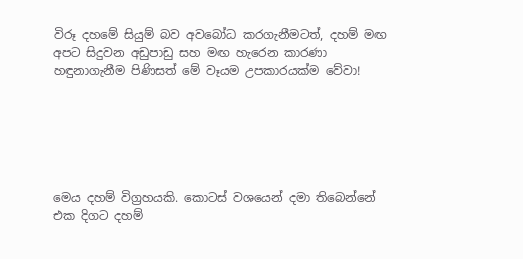විරූ දහමේ සියුම් බව අවබෝධ කරගැනීමටත්, දහම් මඟ අපට සිදුවන අඩුපාඩු සහ මඟ හැරෙන කාරණා හඳුනාගැනීම පිණිසත් මේ වෑයම උපකාරයක්ම වේවා!






මෙය දහම් විග්‍රහයකි. කොටස් වශයෙන් දමා තිබෙන්නේ එක දිගට දහම්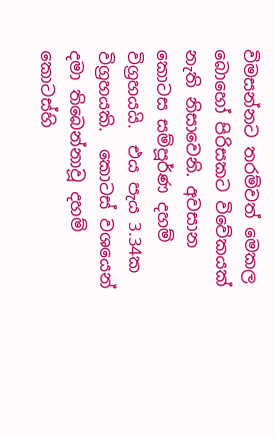විමසන්නට තරම්වත් මෙකල බොහෝ පිරිසකට විවේකයක් නැති නිසාවෙනි. අවසාන කොටස සම්පූර්ණ දහම් විග්‍රහයයි.  එය පැය 3.34ක විග්‍රහයකි.  කොටස් වශයෙන් දමා තිබෙන්නාවූ දහම් කොටස්හි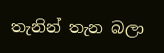තැනින් තැන බලා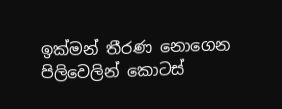ඉක්මන් තීරණ නොගෙන පිලිවෙලින් කොටස්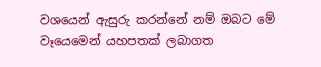වශයෙන් ඇසුරු කරන්නේ නම් ඔබට මේ වෑයෙමෙන් යහපතක් ලබාගත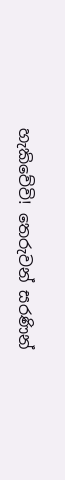හැකිවේවි! තෙරුවන් සරණින්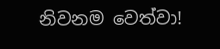නිවනම වෙත්වා!